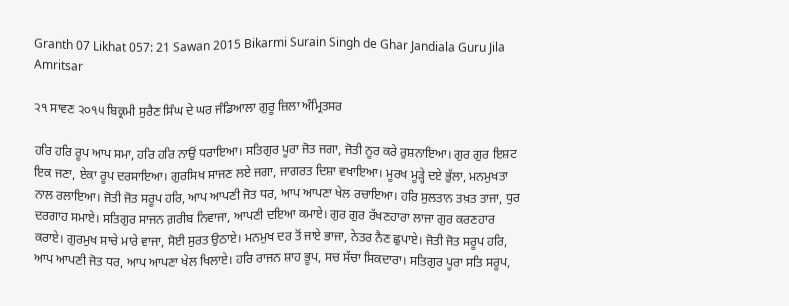Granth 07 Likhat 057: 21 Sawan 2015 Bikarmi Surain Singh de Ghar Jandiala Guru Jila Amritsar

੨੧ ਸਾਵਣ ੨੦੧੫ ਬਿਕ੍ਰਮੀ ਸੁਰੈਣ ਸਿੰਘ ਦੇ ਘਰ ਜੰਡਿਆਲਾ ਗੁਰੂ ਜ਼ਿਲਾ ਅੰਮ੍ਰਿਤਸਰ

ਹਰਿ ਹਰਿ ਰੂਪ ਆਪ ਸਮਾ, ਹਰਿ ਹਰਿ ਨਾਉਂ ਧਰਾਇਆ। ਸਤਿਗੁਰ ਪੂਰਾ ਜੋਤ ਜਗਾ, ਜੋਤੀ ਨੂਰ ਕਰੇ ਰੁਸ਼ਨਾਇਆ। ਗੁਰ ਗੁਰ ਇਸ਼ਟ ਇਕ ਜਣਾ, ਏਕਾ ਰੂਪ ਦਰਸਾਇਆ। ਗੁਰਸਿਖ ਸਾਜਣ ਲਏ ਜਗਾ, ਜਾਗਰਤ ਦਿਸ਼ਾ ਵਖਾਇਆ। ਮੂਰਖ ਮੂੜ੍ਹੇ ਦਏ ਭੁੱਲਾ, ਮਨਮੁਖਤਾ ਨਾਲ ਰਲਾਇਆ। ਜੋਤੀ ਜੋਤ ਸਰੂਪ ਹਰਿ, ਆਪ ਆਪਣੀ ਜੋਤ ਧਰ, ਆਪ ਆਪਣਾ ਖੇਲ ਰਚਾਇਆ। ਹਰਿ ਸੁਲਤਾਨ ਤਖ਼ਤ ਤਾਜਾ, ਧੁਰ ਦਰਗਾਹ ਸਮਾਏ। ਸਤਿਗੁਰ ਸਾਜਨ ਗ਼ਰੀਬ ਨਿਵਾਜਾ, ਆਪਣੀ ਦਇਆ ਕਮਾਏ। ਗੁਰ ਗੁਰ ਰੱਖਣਹਾਰਾ ਲਾਜਾ ਗੁਰ ਕਰਣਹਾਰ ਕਰਾਏ। ਗੁਰਮੁਖ ਸਾਚੇ ਮਾਰੇ ਵਾਜਾ, ਸੋਈ ਸੁਰਤ ਉਠਾਏ। ਮਨਮੁਖ ਦਰ ਤੋਂ ਜਾਏ ਭਾਜਾ, ਨੇਤਰ ਨੈਣ ਛੁਪਾਏ। ਜੋਤੀ ਜੋਤ ਸਰੂਪ ਹਰਿ, ਆਪ ਆਪਣੀ ਜੋਤ ਧਰ, ਆਪ ਆਪਣਾ ਖੇਲ ਖਿਲਾਏ। ਹਰਿ ਰਾਜਨ ਸ਼ਾਹ ਭੂਪ, ਸਚ ਸੱਚਾ ਸਿਕਦਾਰਾ। ਸਤਿਗੁਰ ਪੂਰਾ ਸਤਿ ਸਰੂਪ,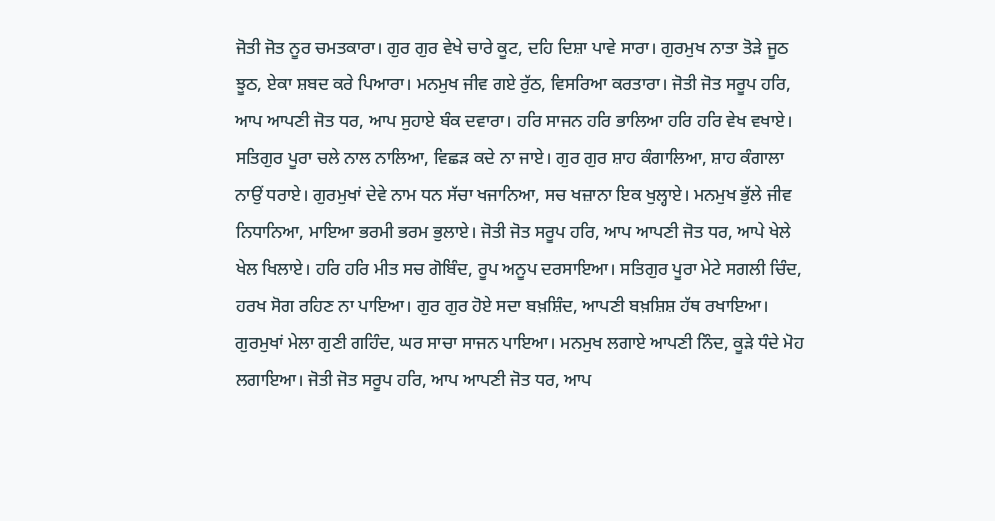ਜੋਤੀ ਜੋਤ ਨੂਰ ਚਮਤਕਾਰਾ। ਗੁਰ ਗੁਰ ਵੇਖੇ ਚਾਰੇ ਕੂਟ, ਦਹਿ ਦਿਸ਼ਾ ਪਾਵੇ ਸਾਰਾ। ਗੁਰਮੁਖ ਨਾਤਾ ਤੋੜੇ ਜੂਠ ਝੂਠ, ਏਕਾ ਸ਼ਬਦ ਕਰੇ ਪਿਆਰਾ। ਮਨਮੁਖ ਜੀਵ ਗਏ ਰੁੱਠ, ਵਿਸਰਿਆ ਕਰਤਾਰਾ। ਜੋਤੀ ਜੋਤ ਸਰੂਪ ਹਰਿ, ਆਪ ਆਪਣੀ ਜੋਤ ਧਰ, ਆਪ ਸੁਹਾਏ ਬੰਕ ਦਵਾਰਾ। ਹਰਿ ਸਾਜਨ ਹਰਿ ਭਾਲਿਆ ਹਰਿ ਹਰਿ ਵੇਖ ਵਖਾਏ। ਸਤਿਗੁਰ ਪੂਰਾ ਚਲੇ ਨਾਲ ਨਾਲਿਆ, ਵਿਛੜ ਕਦੇ ਨਾ ਜਾਏ। ਗੁਰ ਗੁਰ ਸ਼ਾਹ ਕੰਗਾਲਿਆ, ਸ਼ਾਹ ਕੰਗਾਲਾ ਨਾਉਂ ਧਰਾਏ। ਗੁਰਮੁਖਾਂ ਦੇਵੇ ਨਾਮ ਧਨ ਸੱਚਾ ਖਜਾਨਿਆ, ਸਚ ਖਜ਼ਾਨਾ ਇਕ ਖੁਲ੍ਹਾਏ। ਮਨਮੁਖ ਭੁੱਲੇ ਜੀਵ ਨਿਧਾਨਿਆ, ਮਾਇਆ ਭਰਮੀ ਭਰਮ ਭੁਲਾਏ। ਜੋਤੀ ਜੋਤ ਸਰੂਪ ਹਰਿ, ਆਪ ਆਪਣੀ ਜੋਤ ਧਰ, ਆਪੇ ਖੇਲੇ ਖੇਲ ਖਿਲਾਏ। ਹਰਿ ਹਰਿ ਮੀਤ ਸਚ ਗੋਬਿੰਦ, ਰੂਪ ਅਨੂਪ ਦਰਸਾਇਆ। ਸਤਿਗੁਰ ਪੂਰਾ ਮੇਟੇ ਸਗਲੀ ਚਿੰਦ, ਹਰਖ ਸੋਗ ਰਹਿਣ ਨਾ ਪਾਇਆ। ਗੁਰ ਗੁਰ ਹੋਏ ਸਦਾ ਬਖ਼ਸ਼ਿੰਦ, ਆਪਣੀ ਬਖ਼ਸ਼ਿਸ਼ ਹੱਥ ਰਖਾਇਆ। ਗੁਰਮੁਖਾਂ ਮੇਲਾ ਗੁਣੀ ਗਹਿੰਦ, ਘਰ ਸਾਚਾ ਸਾਜਨ ਪਾਇਆ। ਮਨਮੁਖ ਲਗਾਏ ਆਪਣੀ ਨਿੰਦ, ਕੂੜੇ ਧੰਦੇ ਮੋਹ ਲਗਾਇਆ। ਜੋਤੀ ਜੋਤ ਸਰੂਪ ਹਰਿ, ਆਪ ਆਪਣੀ ਜੋਤ ਧਰ, ਆਪ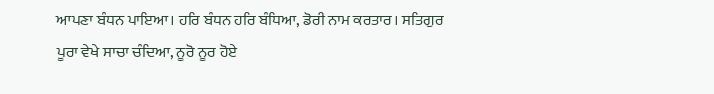ਆਪਣਾ ਬੰਧਨ ਪਾਇਆ। ਹਰਿ ਬੰਧਨ ਹਰਿ ਬੰਧਿਆ, ਡੋਰੀ ਨਾਮ ਕਰਤਾਰ। ਸਤਿਗੁਰ ਪੂਰਾ ਵੇਖੇ ਸਾਚਾ ਚੰਦਿਆ, ਨੂਰੋ ਨੂਰ ਹੋਏ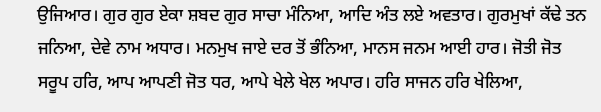ਉਜਿਆਰ। ਗੁਰ ਗੁਰ ਏਕਾ ਸ਼ਬਦ ਗੁਰ ਸਾਚਾ ਮੰਨਿਆ, ਆਦਿ ਅੰਤ ਲਏ ਅਵਤਾਰ। ਗੁਰਮੁਖਾਂ ਕੱਢੇ ਤਨ ਜਨਿਆ, ਦੇਵੇ ਨਾਮ ਅਧਾਰ। ਮਨਮੁਖ ਜਾਏ ਦਰ ਤੋਂ ਭੰਨਿਆ, ਮਾਨਸ ਜਨਮ ਆਈ ਹਾਰ। ਜੋਤੀ ਜੋਤ ਸਰੂਪ ਹਰਿ, ਆਪ ਆਪਣੀ ਜੋਤ ਧਰ, ਆਪੇ ਖੇਲੇ ਖੇਲ ਅਪਾਰ। ਹਰਿ ਸਾਜਨ ਹਰਿ ਖੇਲਿਆ,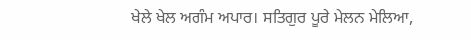ਖੇਲੇ ਖੇਲ ਅਗੰਮ ਅਪਾਰ। ਸਤਿਗੁਰ ਪੂਰੇ ਮੇਲਨ ਮੇਲਿਆ,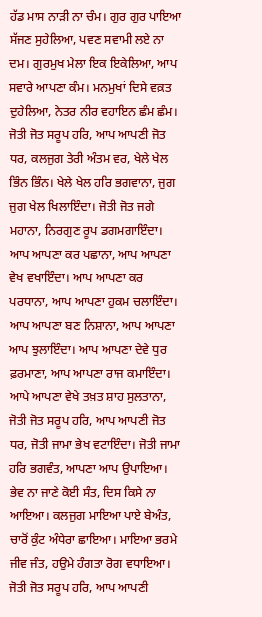ਹੱਡ ਮਾਸ ਨਾੜੀ ਨਾ ਚੰਮ। ਗੁਰ ਗੁਰ ਪਾਇਆ ਸੱਜਣ ਸੁਹੇਲਿਆ, ਪਵਣ ਸਵਾਮੀ ਲਏ ਨਾ ਦਮ। ਗੁਰਮੁਖ ਮੇਲਾ ਇਕ ਇਕੇਲਿਆ, ਆਪ ਸਵਾਰੇ ਆਪਣਾ ਕੰਮ। ਮਨਮੁਖਾਂ ਦਿਸੇ ਵਕ਼ਤ ਦੁਹੇਲਿਆ, ਨੇਤਰ ਨੀਰ ਵਹਾਇਨ ਛੰਮ ਛੰਮ। ਜੋਤੀ ਜੋਤ ਸਰੂਪ ਹਰਿ, ਆਪ ਆਪਣੀ ਜੋਤ ਧਰ, ਕਲਜੁਗ ਤੇਰੀ ਅੰਤਮ ਵਰ, ਖੇਲੇ ਖੇਲ ਭਿੰਨ ਭਿੰਨ। ਖੇਲੇ ਖੇਲ ਹਰਿ ਭਗਵਾਨਾ, ਜੁਗ ਜੁਗ ਖੇਲ ਖਿਲਾਇੰਦਾ। ਜੋਤੀ ਜੋਤ ਜਗੇ ਮਹਾਨਾ, ਨਿਰਗੁਣ ਰੂਪ ਡਗਮਗਾਇੰਦਾ। ਆਪ ਆਪਣਾ ਕਰ ਪਛਾਨਾ, ਆਪ ਆਪਣਾ ਵੇਖ ਵਖਾਇੰਦਾ। ਆਪ ਆਪਣਾ ਕਰ ਪਰਧਾਨਾ, ਆਪ ਆਪਣਾ ਹੁਕਮ ਚਲਾਇੰਦਾ। ਆਪ ਆਪਣਾ ਬਣ ਨਿਸ਼ਾਨਾ, ਆਪ ਆਪਣਾ ਆਪ ਝੁਲਾਇੰਦਾ। ਆਪ ਆਪਣਾ ਦੇਵੇ ਧੁਰ ਫ਼ਰਮਾਣਾ, ਆਪ ਆਪਣਾ ਰਾਜ ਕਮਾਇੰਦਾ। ਆਪੇ ਆਪਣਾ ਵੇਖੇ ਤਖ਼ਤ ਸ਼ਾਹ ਸੁਲਤਾਨਾ, ਜੋਤੀ ਜੋਤ ਸਰੂਪ ਹਰਿ, ਆਪ ਆਪਣੀ ਜੋਤ ਧਰ, ਜੋਤੀ ਜਾਮਾ ਭੇਖ ਵਟਾਇੰਦਾ। ਜੋਤੀ ਜਾਮਾ ਹਰਿ ਭਗਵੰਤ, ਆਪਣਾ ਆਪ ਉਪਾਇਆ। ਭੇਵ ਨਾ ਜਾਣੇ ਕੋਈ ਸੰਤ, ਦਿਸ ਕਿਸੇ ਨਾ ਆਇਆ। ਕਲਜੁਗ ਮਾਇਆ ਪਾਏ ਬੇਅੰਤ, ਚਾਰੋਂ ਕੁੰਟ ਅੰਧੇਰਾ ਛਾਇਆ। ਮਾਇਆ ਭਰਮੇ ਜੀਵ ਜੰਤ, ਹਉਮੇ ਹੰਗਤਾ ਰੋਗ ਵਧਾਇਆ। ਜੋਤੀ ਜੋਤ ਸਰੂਪ ਹਰਿ, ਆਪ ਆਪਣੀ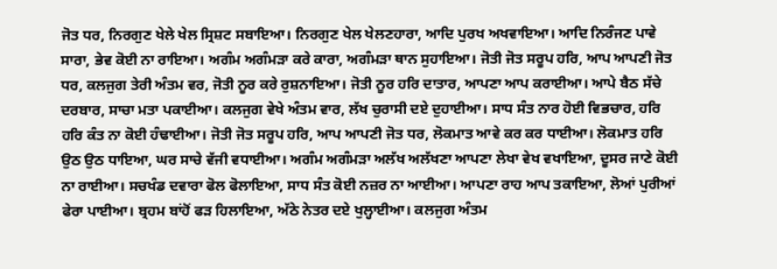ਜੋਤ ਧਰ, ਨਿਰਗੁਣ ਖੇਲੇ ਖੇਲ ਸ੍ਰਿਸ਼ਟ ਸਬਾਇਆ। ਨਿਰਗੁਣ ਖੇਲ ਖੇਲਣਹਾਰਾ, ਆਦਿ ਪੁਰਖ ਅਖਵਾਇਆ। ਆਦਿ ਨਿਰੰਜਣ ਪਾਵੇ ਸਾਰਾ, ਭੇਵ ਕੋਈ ਨਾ ਰਾਇਆ। ਅਗੰਮ ਅਗੰਮੜਾ ਕਰੇ ਕਾਰਾ, ਅਗੰਮੜਾ ਥਾਨ ਸੁਹਾਇਆ। ਜੋਤੀ ਜੋਤ ਸਰੂਪ ਹਰਿ, ਆਪ ਆਪਣੀ ਜੋਤ ਧਰ, ਕਲਜੁਗ ਤੇਰੀ ਅੰਤਮ ਵਰ, ਜੋਤੀ ਨੂਰ ਕਰੇ ਰੁਸ਼ਨਾਇਆ। ਜੋਤੀ ਨੂਰ ਹਰਿ ਦਾਤਾਰ, ਆਪਣਾ ਆਪ ਕਰਾਈਆ। ਆਪੇ ਬੈਠ ਸੱਚੇ ਦਰਬਾਰ, ਸਾਚਾ ਮਤਾ ਪਕਾਈਆ। ਕਲਜੁਗ ਵੇਖੇ ਅੰਤਮ ਵਾਰ, ਲੱਖ ਚੁਰਾਸੀ ਦਏ ਦੁਹਾਈਆ। ਸਾਧ ਸੰਤ ਨਾਰ ਹੋਈ ਵਿਭਚਾਰ, ਹਰਿ ਹਰਿ ਕੰਤ ਨਾ ਕੋਈ ਹੰਢਾਈਆ। ਜੋਤੀ ਜੋਤ ਸਰੂਪ ਹਰਿ, ਆਪ ਆਪਣੀ ਜੋਤ ਧਰ, ਲੋਕਮਾਤ ਆਵੇ ਕਰ ਕਰ ਧਾਈਆ। ਲੋਕਮਾਤ ਹਰਿ ਉਠ ਉਠ ਧਾਇਆ, ਘਰ ਸਾਚੇ ਵੱਜੀ ਵਧਾਈਆ। ਅਗੰਮ ਅਗੰਮੜਾ ਅਲੱਖ ਅਲੱਖਣਾ ਆਪਣਾ ਲੇਖਾ ਵੇਖ ਵਖਾਇਆ, ਦੂਸਰ ਜਾਣੇ ਕੋਈ ਨਾ ਰਾਈਆ। ਸਚਖੰਡ ਦਵਾਰਾ ਫੋਲ ਫੋਲਾਇਆ, ਸਾਧ ਸੰਤ ਕੋਈ ਨਜ਼ਰ ਨਾ ਆਈਆ। ਆਪਣਾ ਰਾਹ ਆਪ ਤਕਾਇਆ, ਲੋਆਂ ਪੁਰੀਆਂ ਫੇਰਾ ਪਾਈਆ। ਬ੍ਰਹਮ ਬਾਂਹੋਂ ਫੜ ਹਿਲਾਇਆ, ਅੱਠੇ ਨੇਤਰ ਦਏ ਖੁਲ੍ਹਾਈਆ। ਕਲਜੁਗ ਅੰਤਮ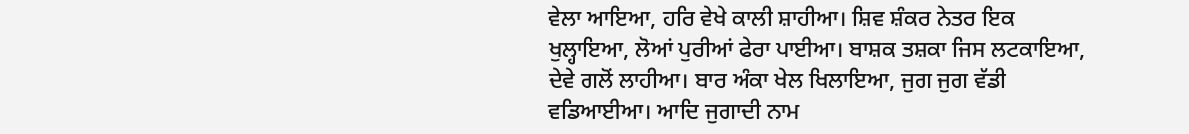ਵੇਲਾ ਆਇਆ, ਹਰਿ ਵੇਖੇ ਕਾਲੀ ਸ਼ਾਹੀਆ। ਸ਼ਿਵ ਸ਼ੰਕਰ ਨੇਤਰ ਇਕ ਖੁਲ੍ਹਾਇਆ, ਲੋਆਂ ਪੁਰੀਆਂ ਫੇਰਾ ਪਾਈਆ। ਬਾਸ਼ਕ ਤਸ਼ਕਾ ਜਿਸ ਲਟਕਾਇਆ, ਦੇਵੇ ਗਲੋਂ ਲਾਹੀਆ। ਬਾਰ ਅੰਕਾ ਖੇਲ ਖਿਲਾਇਆ, ਜੁਗ ਜੁਗ ਵੱਡੀ ਵਡਿਆਈਆ। ਆਦਿ ਜੁਗਾਦੀ ਨਾਮ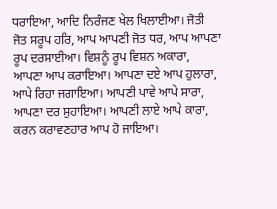ਧਰਾਇਆ, ਆਦਿ ਨਿਰੰਜਣ ਖੇਲ ਖਿਲਾਈਆ। ਜੋਤੀ ਜੋਤ ਸਰੂਪ ਹਰਿ, ਆਪ ਆਪਣੀ ਜੋਤ ਧਰ, ਆਪ ਆਪਣਾ ਰੂਪ ਦਰਸਾਈਆ। ਵਿਸ਼ਨੂੰ ਰੂਪ ਵਿਸ਼ਨ ਅਕਾਰਾ, ਆਪਣਾ ਆਪ ਕਰਾਇਆ। ਆਪਣਾ ਦਏ ਆਪ ਹੁਲਾਰਾ, ਆਪੇ ਰਿਹਾ ਜਗਾਇਆ। ਆਪਣੀ ਪਾਵੇ ਆਪੇ ਸਾਰਾ, ਆਪਣਾ ਦਰ ਸੁਹਾਇਆ। ਆਪਣੀ ਲਾਏ ਆਪੇ ਕਾਰਾ, ਕਰਨ ਕਰਾਵਣਹਾਰ ਆਪ ਹੋ ਜਾਇਆ।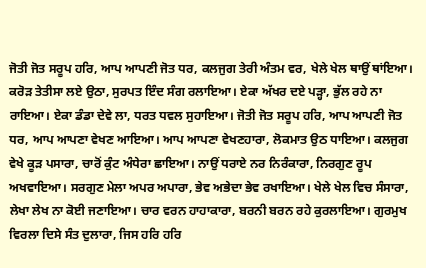ਜੋਤੀ ਜੋਤ ਸਰੂਪ ਹਰਿ, ਆਪ ਆਪਣੀ ਜੋਤ ਧਰ, ਕਲਜੁਗ ਤੇਰੀ ਅੰਤਮ ਵਰ, ਖੇਲੇ ਖੇਲ ਥਾਉਂ ਥਾਂਇਆ। ਕਰੋੜ ਤੇਤੀਸਾ ਲਏ ਉਠਾ, ਸੁਰਪਤ ਇੰਦ ਸੰਗ ਰਲਾਇਆ। ਏਕਾ ਅੱਖਰ ਦਏ ਪੜ੍ਹਾ, ਭੁੱਲ ਰਹੇ ਨਾ ਰਾਇਆ। ਏਕਾ ਡੰਡਾ ਦੇਵੇ ਲਾ, ਧਰਤ ਧਵਲ ਸੁਹਾਇਆ। ਜੋਤੀ ਜੋਤ ਸਰੂਪ ਹਰਿ, ਆਪ ਆਪਣੀ ਜੋਤ ਧਰ, ਆਪ ਆਪਣਾ ਵੇਖਣ ਆਇਆ। ਆਪ ਆਪਣਾ ਵੇਖਣਹਾਰਾ, ਲੋਕਮਾਤ ਉਠ ਧਾਇਆ। ਕਲਜੁਗ ਵੇਖੇ ਕੂੜ ਪਸਾਰਾ, ਚਾਰੋਂ ਕੁੰਟ ਅੰਧੇਰਾ ਛਾਇਆ। ਨਾਉਂ ਧਰਾਏ ਨਰ ਨਿਰੰਕਾਰਾ, ਨਿਰਗੁਣ ਰੂਪ ਅਖਵਾਇਆ। ਸਰਗੁਣ ਮੇਲਾ ਅਪਰ ਅਪਾਰਾ, ਭੇਵ ਅਭੇਦਾ ਭੇਵ ਰਖਾਇਆ। ਖੇਲੇ ਖੇਲ ਵਿਚ ਸੰਸਾਰਾ, ਲੇਖਾ ਲੇਖ ਨਾ ਕੋਈ ਜਣਾਇਆ। ਚਾਰ ਵਰਨ ਹਾਹਾਕਾਰਾ, ਬਰਨੀ ਬਰਨ ਰਹੇ ਕੁਰਲਾਇਆ। ਗੁਰਮੁਖ ਵਿਰਲਾ ਦਿਸੇ ਸੰਤ ਦੁਲਾਰਾ, ਜਿਸ ਹਰਿ ਹਰਿ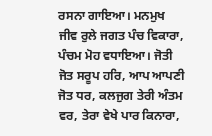ਰਸਨਾ ਗਾਇਆ। ਮਨਮੁਖ ਜੀਵ ਰੁਲੇ ਜਗਤ ਪੰਚ ਵਿਕਾਰਾ, ਪੰਚਮ ਮੋਹ ਵਧਾਇਆ। ਜੋਤੀ ਜੋਤ ਸਰੂਪ ਹਰਿ, ਆਪ ਆਪਣੀ ਜੋਤ ਧਰ, ਕਲਜੁਗ ਤੇਰੀ ਅੰਤਮ ਵਰ, ਤੇਰਾ ਵੇਖੇ ਪਾਰ ਕਿਨਾਰਾ,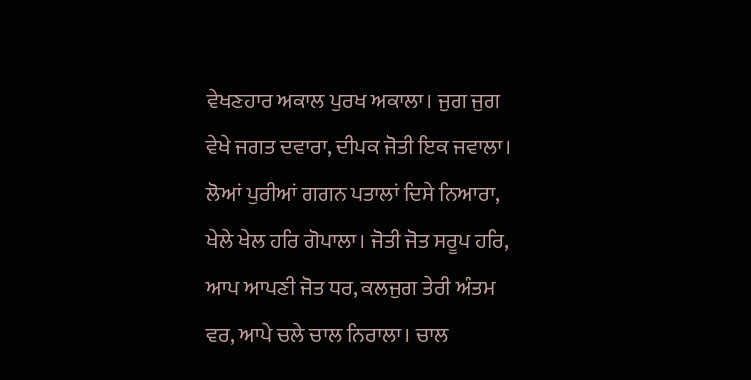ਵੇਖਣਹਾਰ ਅਕਾਲ ਪੁਰਖ ਅਕਾਲਾ। ਜੁਗ ਜੁਗ ਵੇਖੇ ਜਗਤ ਦਵਾਰਾ, ਦੀਪਕ ਜੋਤੀ ਇਕ ਜਵਾਲਾ। ਲੋਆਂ ਪੁਰੀਆਂ ਗਗਨ ਪਤਾਲਾਂ ਦਿਸੇ ਨਿਆਰਾ, ਖੇਲੇ ਖੇਲ ਹਰਿ ਗੋਪਾਲਾ। ਜੋਤੀ ਜੋਤ ਸਰੂਪ ਹਰਿ, ਆਪ ਆਪਣੀ ਜੋਤ ਧਰ, ਕਲਜੁਗ ਤੇਰੀ ਅੰਤਮ ਵਰ, ਆਪੇ ਚਲੇ ਚਾਲ ਨਿਰਾਲਾ। ਚਾਲ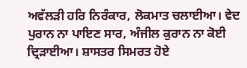ਅਵੱਲੜੀ ਹਰਿ ਨਿਰੰਕਾਰ, ਲੋਕਮਾਤ ਚਲਾਈਆ। ਵੇਦ ਪੁਰਾਨ ਨਾ ਪਾਇਣ ਸਾਰ, ਅੰਜੀਲ ਕੁਰਾਨ ਨਾ ਕੋਈ ਦ੍ਰਿੜਾਈਆ। ਸ਼ਾਸਤਰ ਸਿਮਰਤ ਹੋਏ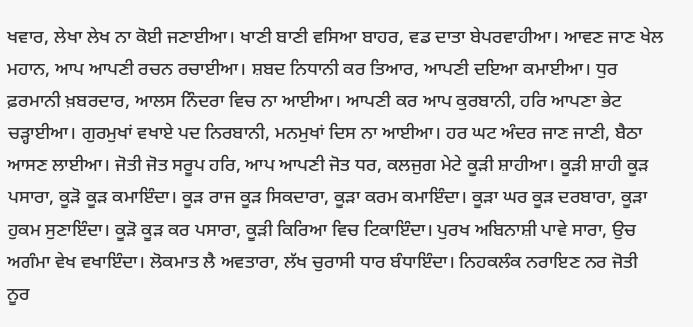ਖਵਾਰ, ਲੇਖਾ ਲੇਖ ਨਾ ਕੋਈ ਜਣਾਈਆ। ਖਾਣੀ ਬਾਣੀ ਵਸਿਆ ਬਾਹਰ, ਵਡ ਦਾਤਾ ਬੇਪਰਵਾਹੀਆ। ਆਵਣ ਜਾਣ ਖੇਲ ਮਹਾਨ, ਆਪ ਆਪਣੀ ਰਚਨ ਰਚਾਈਆ। ਸ਼ਬਦ ਨਿਧਾਨੀ ਕਰ ਤਿਆਰ, ਆਪਣੀ ਦਇਆ ਕਮਾਈਆ। ਧੁਰ ਫ਼ਰਮਾਨੀ ਖ਼ਬਰਦਾਰ, ਆਲਸ ਨਿੰਦਰਾ ਵਿਚ ਨਾ ਆਈਆ। ਆਪਣੀ ਕਰ ਆਪ ਕੁਰਬਾਨੀ, ਹਰਿ ਆਪਣਾ ਭੇਟ ਚੜ੍ਹਾਈਆ। ਗੁਰਮੁਖਾਂ ਵਖਾਏ ਪਦ ਨਿਰਬਾਨੀ, ਮਨਮੁਖਾਂ ਦਿਸ ਨਾ ਆਈਆ। ਹਰ ਘਟ ਅੰਦਰ ਜਾਣ ਜਾਣੀ, ਬੈਠਾ ਆਸਣ ਲਾਈਆ। ਜੋਤੀ ਜੋਤ ਸਰੂਪ ਹਰਿ, ਆਪ ਆਪਣੀ ਜੋਤ ਧਰ, ਕਲਜੁਗ ਮੇਟੇ ਕੂੜੀ ਸ਼ਾਹੀਆ। ਕੂੜੀ ਸ਼ਾਹੀ ਕੂੜ ਪਸਾਰਾ, ਕੂੜੋ ਕੂੜ ਕਮਾਇੰਦਾ। ਕੂੜ ਰਾਜ ਕੂੜ ਸਿਕਦਾਰਾ, ਕੂੜਾ ਕਰਮ ਕਮਾਇੰਦਾ। ਕੂੜਾ ਘਰ ਕੂੜ ਦਰਬਾਰਾ, ਕੂੜਾ ਹੁਕਮ ਸੁਣਾਇੰਦਾ। ਕੂੜੋ ਕੂੜ ਕਰ ਪਸਾਰਾ, ਕੂੜੀ ਕਿਰਿਆ ਵਿਚ ਟਿਕਾਇੰਦਾ। ਪੁਰਖ ਅਬਿਨਾਸ਼ੀ ਪਾਵੇ ਸਾਰਾ, ਉਚ ਅਗੰਮਾ ਵੇਖ ਵਖਾਇੰਦਾ। ਲੋਕਮਾਤ ਲੈ ਅਵਤਾਰਾ, ਲੱਖ ਚੁਰਾਸੀ ਧਾਰ ਬੰਧਾਇੰਦਾ। ਨਿਹਕਲੰਕ ਨਰਾਇਣ ਨਰ ਜੋਤੀ ਨੂਰ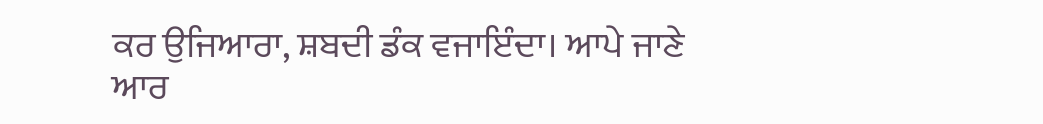ਕਰ ਉਜਿਆਰਾ, ਸ਼ਬਦੀ ਡੰਕ ਵਜਾਇੰਦਾ। ਆਪੇ ਜਾਣੇ ਆਰ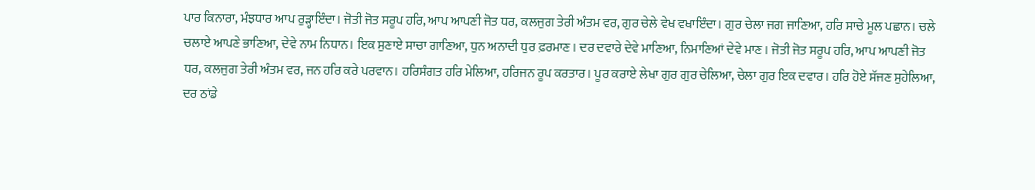ਪਾਰ ਕਿਨਾਰਾ, ਮੰਝਧਾਰ ਆਪ ਰੁੜ੍ਹਾਇੰਦਾ। ਜੋਤੀ ਜੋਤ ਸਰੂਪ ਹਰਿ, ਆਪ ਆਪਣੀ ਜੋਤ ਧਰ, ਕਲਜੁਗ ਤੇਰੀ ਅੰਤਮ ਵਰ, ਗੁਰ ਚੇਲੇ ਵੇਖ ਵਖਾਇੰਦਾ। ਗੁਰ ਚੇਲਾ ਜਗ ਜਾਣਿਆ, ਹਰਿ ਸਾਚੇ ਮੂਲ ਪਛਾਨ। ਚਲੇ ਚਲਾਏ ਆਪਣੇ ਭਾਣਿਆ, ਦੇਵੇ ਨਾਮ ਨਿਧਾਨ। ਇਕ ਸੁਣਾਏ ਸਾਚਾ ਗਾਣਿਆ, ਧੁਨ ਅਨਾਦੀ ਧੁਰ ਫ਼ਰਮਾਣ। ਦਰ ਦਵਾਰੇ ਦੇਵੇ ਮਾਣਿਆ, ਨਿਮਾਣਿਆਂ ਦੇਵੇ ਮਾਣ। ਜੋਤੀ ਜੋਤ ਸਰੂਪ ਹਰਿ, ਆਪ ਆਪਣੀ ਜੋਤ ਧਰ, ਕਲਜੁਗ ਤੇਰੀ ਅੰਤਮ ਵਰ, ਜਨ ਹਰਿ ਕਰੇ ਪਰਵਾਨ। ਹਰਿਸੰਗਤ ਹਰਿ ਮੇਲਿਆ, ਹਰਿਜਨ ਰੂਪ ਕਰਤਾਰ। ਪੂਰ ਕਰਾਏ ਲੇਖਾ ਗੁਰ ਗੁਰ ਚੇਲਿਆ, ਚੇਲਾ ਗੁਰ ਇਕ ਦਵਾਰ। ਹਰਿ ਹੋਏ ਸੱਜਣ ਸੁਹੇਲਿਆ, ਦਰ ਠਾਂਡੇ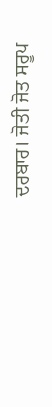ਦਰਬਾਰ। ਜੋਤੀ ਜੋਤ ਸਰੂਪ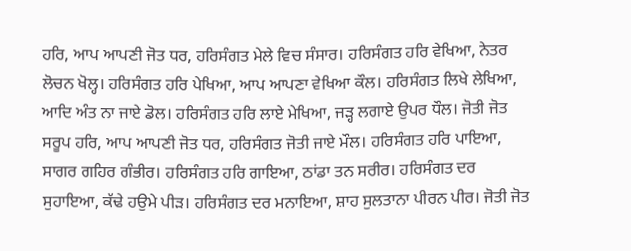ਹਰਿ, ਆਪ ਆਪਣੀ ਜੋਤ ਧਰ, ਹਰਿਸੰਗਤ ਮੇਲੇ ਵਿਚ ਸੰਸਾਰ। ਹਰਿਸੰਗਤ ਹਰਿ ਵੇਖਿਆ, ਨੇਤਰ ਲੋਚਨ ਖੋਲ੍ਹ। ਹਰਿਸੰਗਤ ਹਰਿ ਪੇਖਿਆ, ਆਪ ਆਪਣਾ ਵੇਖਿਆ ਕੌਲ। ਹਰਿਸੰਗਤ ਲਿਖੇ ਲੇਖਿਆ, ਆਦਿ ਅੰਤ ਨਾ ਜਾਏ ਡੋਲ। ਹਰਿਸੰਗਤ ਹਰਿ ਲਾਏ ਮੇਖਿਆ, ਜੜ੍ਹ ਲਗਾਏ ਉਪਰ ਧੌਲ। ਜੋਤੀ ਜੋਤ ਸਰੂਪ ਹਰਿ, ਆਪ ਆਪਣੀ ਜੋਤ ਧਰ, ਹਰਿਸੰਗਤ ਜੋਤੀ ਜਾਏ ਮੌਲ। ਹਰਿਸੰਗਤ ਹਰਿ ਪਾਇਆ, ਸਾਗਰ ਗਹਿਰ ਗੰਭੀਰ। ਹਰਿਸੰਗਤ ਹਰਿ ਗਾਇਆ, ਠਾਂਡਾ ਤਨ ਸਰੀਰ। ਹਰਿਸੰਗਤ ਦਰ ਸੁਹਾਇਆ, ਕੱਢੇ ਹਉਮੇ ਪੀੜ। ਹਰਿਸੰਗਤ ਦਰ ਮਨਾਇਆ, ਸ਼ਾਹ ਸੁਲਤਾਨਾ ਪੀਰਨ ਪੀਰ। ਜੋਤੀ ਜੋਤ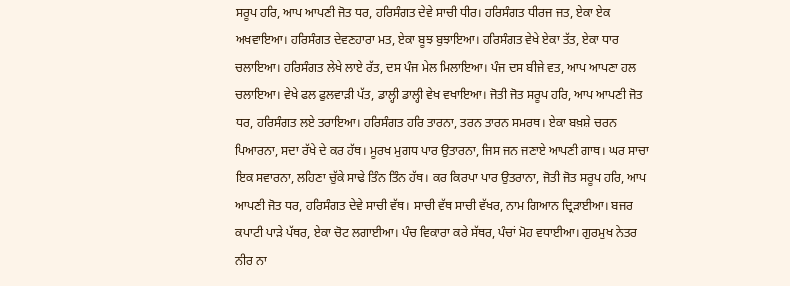ਸਰੂਪ ਹਰਿ, ਆਪ ਆਪਣੀ ਜੋਤ ਧਰ, ਹਰਿਸੰਗਤ ਦੇਵੇ ਸਾਚੀ ਧੀਰ। ਹਰਿਸੰਗਤ ਧੀਰਜ ਜਤ, ਏਕਾ ਏਕ ਅਖਵਾਇਆ। ਹਰਿਸੰਗਤ ਦੇਵਣਹਾਰਾ ਮਤ, ਏਕਾ ਬੂਝ ਬੁਝਾਇਆ। ਹਰਿਸੰਗਤ ਵੇਖੇ ਏਕਾ ਤੱਤ, ਏਕਾ ਧਾਰ ਚਲਾਇਆ। ਹਰਿਸੰਗਤ ਲੇਖੇ ਲਾਏ ਰੱਤ, ਦਸ ਪੰਜ ਮੇਲ ਮਿਲਾਇਆ। ਪੰਜ ਦਸ ਬੀਜੇ ਵਤ, ਆਪ ਆਪਣਾ ਹਲ ਚਲਾਇਆ। ਵੇਖੇ ਫਲ ਫੁਲਵਾੜੀ ਪੱਤ, ਡਾਲ੍ਹੀ ਡਾਲ੍ਹੀ ਵੇਖ ਵਖਾਇਆ। ਜੋਤੀ ਜੋਤ ਸਰੂਪ ਹਰਿ, ਆਪ ਆਪਣੀ ਜੋਤ ਧਰ, ਹਰਿਸੰਗਤ ਲਏ ਤਰਾਇਆ। ਹਰਿਸੰਗਤ ਹਰਿ ਤਾਰਨਾ, ਤਰਨ ਤਾਰਨ ਸਮਰਥ। ਏਕਾ ਬਖ਼ਸ਼ੇ ਚਰਨ ਪਿਆਰਨਾ, ਸਦਾ ਰੱਖੇ ਦੇ ਕਰ ਹੱਥ। ਮੂਰਖ ਮੁਗਧ ਪਾਰ ਉਤਾਰਨਾ, ਜਿਸ ਜਨ ਜਣਾਏ ਆਪਣੀ ਗਾਥ। ਘਰ ਸਾਚਾ ਇਕ ਸਵਾਰਨਾ, ਲਹਿਣਾ ਚੁੱਕੇ ਸਾਢੇ ਤਿੰਨ ਤਿੰਨ ਹੱਥ। ਕਰ ਕਿਰਪਾ ਪਾਰ ਉਤਰਾਨਾ, ਜੋਤੀ ਜੋਤ ਸਰੂਪ ਹਰਿ, ਆਪ ਆਪਣੀ ਜੋਤ ਧਰ, ਹਰਿਸੰਗਤ ਦੇਵੇ ਸਾਚੀ ਵੱਥ। ਸਾਚੀ ਵੱਥ ਸਾਚੀ ਵੱਖਰ, ਨਾਮ ਗਿਆਨ ਦ੍ਰਿੜਾਈਆ। ਬਜਰ ਕਪਾਟੀ ਪਾੜੇ ਪੱਥਰ, ਏਕਾ ਚੋਟ ਲਗਾਈਆ। ਪੰਚ ਵਿਕਾਰਾ ਕਰੇ ਸੱਥਰ, ਪੰਚਾਂ ਮੋਹ ਵਧਾਈਆ। ਗੁਰਮੁਖ ਨੇਤਰ ਨੀਰ ਨਾ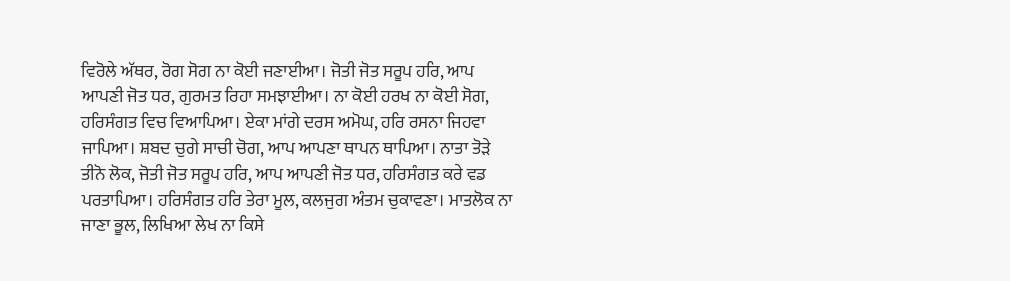ਵਿਰੋਲੇ ਅੱਥਰ, ਰੋਗ ਸੋਗ ਨਾ ਕੋਈ ਜਣਾਈਆ। ਜੋਤੀ ਜੋਤ ਸਰੂਪ ਹਰਿ, ਆਪ ਆਪਣੀ ਜੋਤ ਧਰ, ਗੁਰਮਤ ਰਿਹਾ ਸਮਝਾਈਆ। ਨਾ ਕੋਈ ਹਰਖ ਨਾ ਕੋਈ ਸੋਗ, ਹਰਿਸੰਗਤ ਵਿਚ ਵਿਆਪਿਆ। ਏਕਾ ਮਾਂਗੇ ਦਰਸ ਅਮੋਘ, ਹਰਿ ਰਸਨਾ ਜਿਹਵਾ ਜਾਪਿਆ। ਸ਼ਬਦ ਚੁਗੇ ਸਾਚੀ ਚੋਗ, ਆਪ ਆਪਣਾ ਥਾਪਨ ਥਾਪਿਆ। ਨਾਤਾ ਤੋੜੇ ਤੀਨੋ ਲੋਕ, ਜੋਤੀ ਜੋਤ ਸਰੂਪ ਹਰਿ, ਆਪ ਆਪਣੀ ਜੋਤ ਧਰ, ਹਰਿਸੰਗਤ ਕਰੇ ਵਡ ਪਰਤਾਪਿਆ। ਹਰਿਸੰਗਤ ਹਰਿ ਤੇਰਾ ਮੂਲ, ਕਲਜੁਗ ਅੰਤਮ ਚੁਕਾਵਣਾ। ਮਾਤਲੋਕ ਨਾ ਜਾਣਾ ਭੂਲ, ਲਿਖਿਆ ਲੇਖ ਨਾ ਕਿਸੇ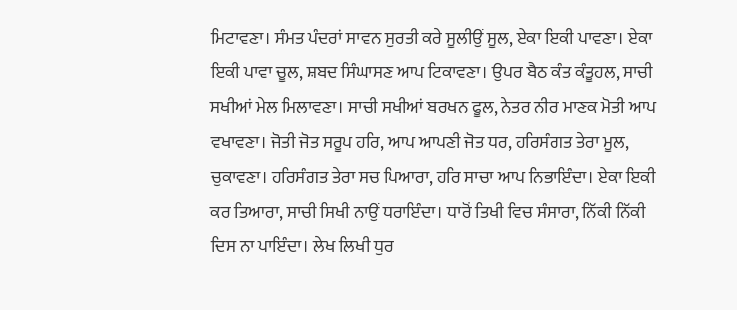ਮਿਟਾਵਣਾ। ਸੰਮਤ ਪੰਦਰਾਂ ਸਾਵਨ ਸੁਰਤੀ ਕਰੇ ਸੂਲੀਉਂ ਸੂਲ, ਏਕਾ ਇਕੀ ਪਾਵਣਾ। ਏਕਾ ਇਕੀ ਪਾਵਾ ਚੂਲ, ਸ਼ਬਦ ਸਿੰਘਾਸਣ ਆਪ ਟਿਕਾਵਣਾ। ਉਪਰ ਬੈਠ ਕੰਤ ਕੰਤੂਹਲ, ਸਾਚੀ ਸਖੀਆਂ ਮੇਲ ਮਿਲਾਵਣਾ। ਸਾਚੀ ਸਖੀਆਂ ਬਰਖਨ ਫੂਲ, ਨੇਤਰ ਨੀਰ ਮਾਣਕ ਮੋਤੀ ਆਪ ਵਖਾਵਣਾ। ਜੋਤੀ ਜੋਤ ਸਰੂਪ ਹਰਿ, ਆਪ ਆਪਣੀ ਜੋਤ ਧਰ, ਹਰਿਸੰਗਤ ਤੇਰਾ ਮੂਲ, ਚੁਕਾਵਣਾ। ਹਰਿਸੰਗਤ ਤੇਰਾ ਸਚ ਪਿਆਰਾ, ਹਰਿ ਸਾਚਾ ਆਪ ਨਿਭਾਇੰਦਾ। ਏਕਾ ਇਕੀ ਕਰ ਤਿਆਰਾ, ਸਾਚੀ ਸਿਖੀ ਨਾਉਂ ਧਰਾਇੰਦਾ। ਧਾਰੋਂ ਤਿਖੀ ਵਿਚ ਸੰਸਾਰਾ, ਨਿੱਕੀ ਨਿੱਕੀ ਦਿਸ ਨਾ ਪਾਇੰਦਾ। ਲੇਖ ਲਿਖੀ ਧੁਰ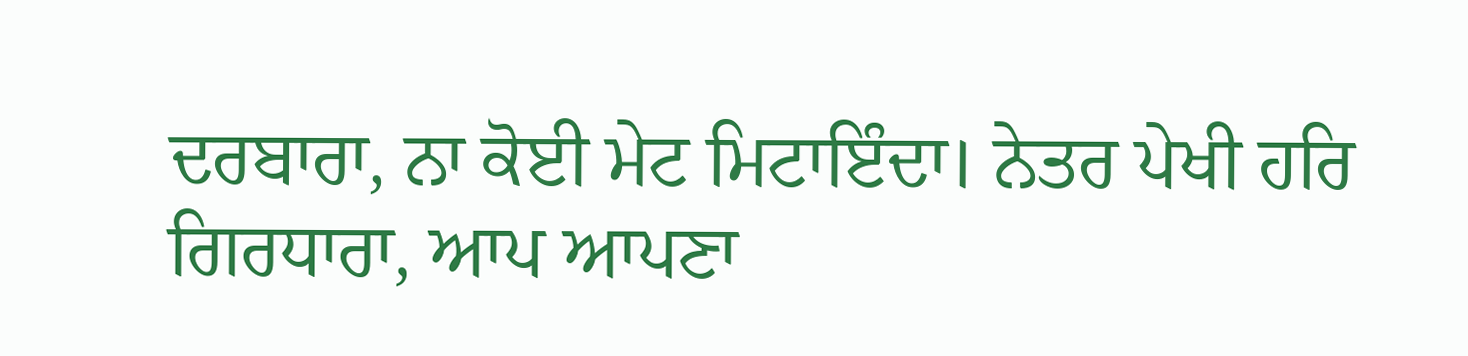ਦਰਬਾਰਾ, ਨਾ ਕੋਈ ਮੇਟ ਮਿਟਾਇੰਦਾ। ਨੇਤਰ ਪੇਖੀ ਹਰਿ ਗਿਰਧਾਰਾ, ਆਪ ਆਪਣਾ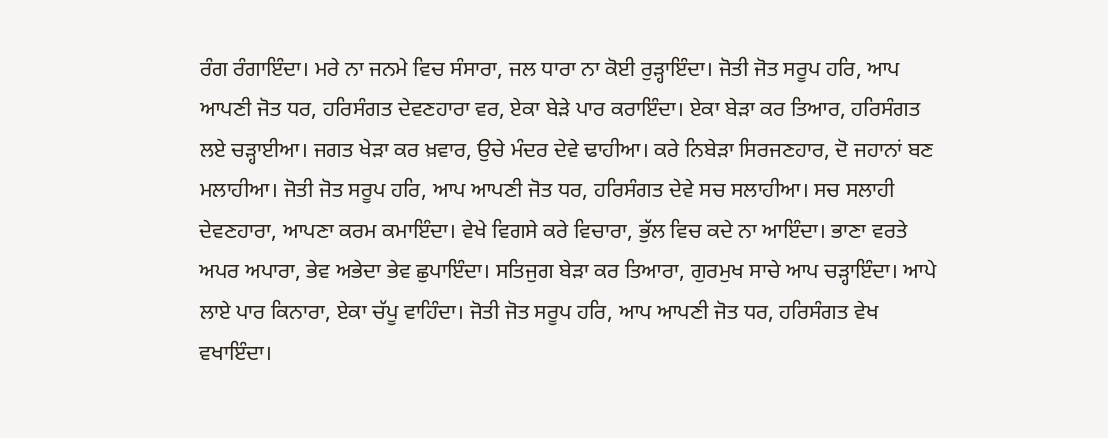ਰੰਗ ਰੰਗਾਇੰਦਾ। ਮਰੇ ਨਾ ਜਨਮੇ ਵਿਚ ਸੰਸਾਰਾ, ਜਲ ਧਾਰਾ ਨਾ ਕੋਈ ਰੁੜ੍ਹਾਇੰਦਾ। ਜੋਤੀ ਜੋਤ ਸਰੂਪ ਹਰਿ, ਆਪ ਆਪਣੀ ਜੋਤ ਧਰ, ਹਰਿਸੰਗਤ ਦੇਵਣਹਾਰਾ ਵਰ, ਏਕਾ ਬੇੜੇ ਪਾਰ ਕਰਾਇੰਦਾ। ਏਕਾ ਬੇੜਾ ਕਰ ਤਿਆਰ, ਹਰਿਸੰਗਤ ਲਏ ਚੜ੍ਹਾਈਆ। ਜਗਤ ਖੇੜਾ ਕਰ ਖ਼ਵਾਰ, ਉਚੇ ਮੰਦਰ ਦੇਵੇ ਢਾਹੀਆ। ਕਰੇ ਨਿਬੇੜਾ ਸਿਰਜਣਹਾਰ, ਦੋ ਜਹਾਨਾਂ ਬਣ ਮਲਾਹੀਆ। ਜੋਤੀ ਜੋਤ ਸਰੂਪ ਹਰਿ, ਆਪ ਆਪਣੀ ਜੋਤ ਧਰ, ਹਰਿਸੰਗਤ ਦੇਵੇ ਸਚ ਸਲਾਹੀਆ। ਸਚ ਸਲਾਹੀ ਦੇਵਣਹਾਰਾ, ਆਪਣਾ ਕਰਮ ਕਮਾਇੰਦਾ। ਵੇਖੇ ਵਿਗਸੇ ਕਰੇ ਵਿਚਾਰਾ, ਭੁੱਲ ਵਿਚ ਕਦੇ ਨਾ ਆਇੰਦਾ। ਭਾਣਾ ਵਰਤੇ ਅਪਰ ਅਪਾਰਾ, ਭੇਵ ਅਭੇਦਾ ਭੇਵ ਛੁਪਾਇੰਦਾ। ਸਤਿਜੁਗ ਬੇੜਾ ਕਰ ਤਿਆਰਾ, ਗੁਰਮੁਖ ਸਾਚੇ ਆਪ ਚੜ੍ਹਾਇੰਦਾ। ਆਪੇ ਲਾਏ ਪਾਰ ਕਿਨਾਰਾ, ਏਕਾ ਚੱਪੂ ਵਾਹਿੰਦਾ। ਜੋਤੀ ਜੋਤ ਸਰੂਪ ਹਰਿ, ਆਪ ਆਪਣੀ ਜੋਤ ਧਰ, ਹਰਿਸੰਗਤ ਵੇਖ ਵਖਾਇੰਦਾ।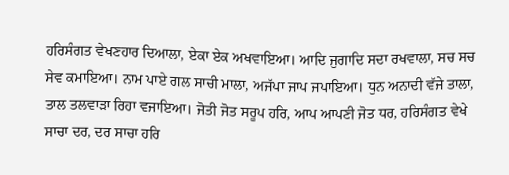ਹਰਿਸੰਗਤ ਵੇਖਣਹਾਰ ਦਿਆਲਾ, ਏਕਾ ਏਕ ਅਖਵਾਇਆ। ਆਦਿ ਜੁਗਾਦਿ ਸਦਾ ਰਖਵਾਲਾ, ਸਚ ਸਚ ਸੇਵ ਕਮਾਇਆ। ਨਾਮ ਪਾਏ ਗਲ ਸਾਚੀ ਮਾਲਾ, ਅਜੱਪਾ ਜਾਪ ਜਪਾਇਆ। ਧੁਨ ਅਨਾਦੀ ਵੱਜੇ ਤਾਲਾ, ਤਾਲ ਤਲਵਾੜਾ ਰਿਹਾ ਵਜਾਇਆ। ਜੋਤੀ ਜੋਤ ਸਰੂਪ ਹਰਿ, ਆਪ ਆਪਣੀ ਜੋਤ ਧਰ, ਹਰਿਸੰਗਤ ਵੇਖੇ ਸਾਚਾ ਦਰ, ਦਰ ਸਾਚਾ ਹਰਿ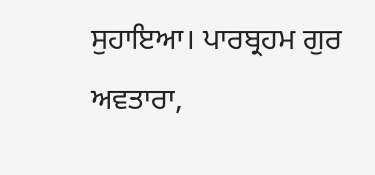ਸੁਹਾਇਆ। ਪਾਰਬ੍ਰਹਮ ਗੁਰ ਅਵਤਾਰਾ,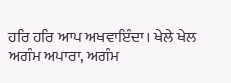ਹਰਿ ਹਰਿ ਆਪ ਅਖਵਾਇੰਦਾ। ਖੇਲੇ ਖੇਲ ਅਗੰਮ ਅਪਾਰਾ, ਅਗੰਮ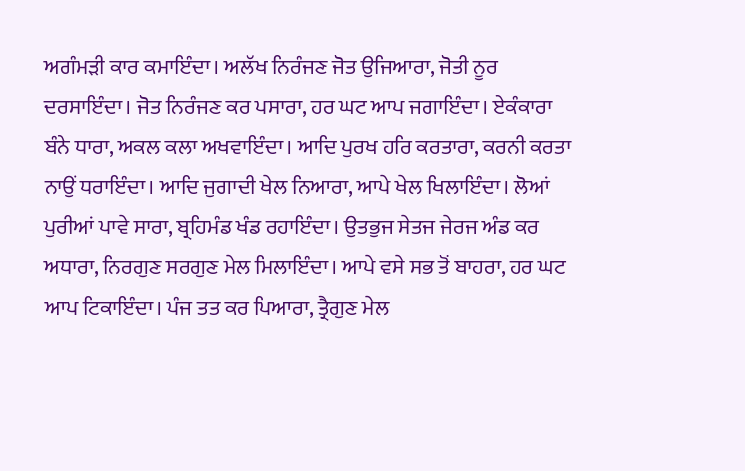ਅਗੰਮੜੀ ਕਾਰ ਕਮਾਇੰਦਾ। ਅਲੱਖ ਨਿਰੰਜਣ ਜੋਤ ਉਜਿਆਰਾ, ਜੋਤੀ ਨੂਰ ਦਰਸਾਇੰਦਾ। ਜੋਤ ਨਿਰੰਜਣ ਕਰ ਪਸਾਰਾ, ਹਰ ਘਟ ਆਪ ਜਗਾਇੰਦਾ। ਏਕੰਕਾਰਾ ਬੰਨੇ ਧਾਰਾ, ਅਕਲ ਕਲਾ ਅਖਵਾਇੰਦਾ। ਆਦਿ ਪੁਰਖ ਹਰਿ ਕਰਤਾਰਾ, ਕਰਨੀ ਕਰਤਾ ਨਾਉਂ ਧਰਾਇੰਦਾ। ਆਦਿ ਜੁਗਾਦੀ ਖੇਲ ਨਿਆਰਾ, ਆਪੇ ਖੇਲ ਖਿਲਾਇੰਦਾ। ਲੋਆਂ ਪੁਰੀਆਂ ਪਾਵੇ ਸਾਰਾ, ਬ੍ਰਹਿਮੰਡ ਖੰਡ ਰਹਾਇੰਦਾ। ਉਤਭੁਜ ਸੇਤਜ ਜੇਰਜ ਅੰਡ ਕਰ ਅਧਾਰਾ, ਨਿਰਗੁਣ ਸਰਗੁਣ ਮੇਲ ਮਿਲਾਇੰਦਾ। ਆਪੇ ਵਸੇ ਸਭ ਤੋਂ ਬਾਹਰਾ, ਹਰ ਘਟ ਆਪ ਟਿਕਾਇੰਦਾ। ਪੰਜ ਤਤ ਕਰ ਪਿਆਰਾ, ਤ੍ਰੈਗੁਣ ਮੇਲ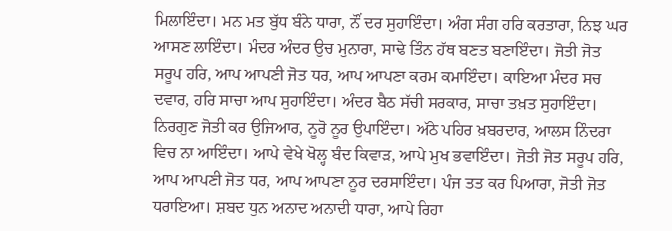ਮਿਲਾਇੰਦਾ। ਮਨ ਮਤ ਬੁੱਧ ਬੰਨੇ ਧਾਰਾ, ਨੌਂ ਦਰ ਸੁਹਾਇੰਦਾ। ਅੰਗ ਸੰਗ ਹਰਿ ਕਰਤਾਰਾ, ਨਿਝ ਘਰ ਆਸਣ ਲਾਇੰਦਾ। ਮੰਦਰ ਅੰਦਰ ਉਚ ਮੁਨਾਰਾ, ਸਾਢੇ ਤਿੰਨ ਹੱਥ ਬਣਤ ਬਣਾਇੰਦਾ। ਜੋਤੀ ਜੋਤ ਸਰੂਪ ਹਰਿ, ਆਪ ਆਪਣੀ ਜੋਤ ਧਰ, ਆਪ ਆਪਣਾ ਕਰਮ ਕਮਾਇੰਦਾ। ਕਾਇਆ ਮੰਦਰ ਸਚ ਦਵਾਰ, ਹਰਿ ਸਾਚਾ ਆਪ ਸੁਹਾਇੰਦਾ। ਅੰਦਰ ਬੈਠ ਸੱਚੀ ਸਰਕਾਰ, ਸਾਚਾ ਤਖ਼ਤ ਸੁਹਾਇੰਦਾ। ਨਿਰਗੁਣ ਜੋਤੀ ਕਰ ਉਜਿਆਰ, ਨੂਰੋ ਨੂਰ ਉਪਾਇੰਦਾ। ਅੱਠੇ ਪਹਿਰ ਖ਼ਬਰਦਾਰ, ਆਲਸ ਨਿੰਦਰਾ ਵਿਚ ਨਾ ਆਇੰਦਾ। ਆਪੇ ਵੇਖੇ ਖੋਲ੍ਹ ਬੰਦ ਕਿਵਾੜ, ਆਪੇ ਮੁਖ ਭਵਾਇੰਦਾ। ਜੋਤੀ ਜੋਤ ਸਰੂਪ ਹਰਿ, ਆਪ ਆਪਣੀ ਜੋਤ ਧਰ, ਆਪ ਆਪਣਾ ਨੂਰ ਦਰਸਾਇੰਦਾ। ਪੰਜ ਤਤ ਕਰ ਪਿਆਰਾ, ਜੋਤੀ ਜੋਤ ਧਰਾਇਆ। ਸ਼ਬਦ ਧੁਨ ਅਨਾਦ ਅਨਾਦੀ ਧਾਰਾ, ਆਪੇ ਰਿਹਾ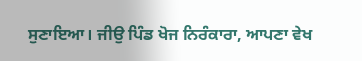ਸੁਣਾਇਆ। ਜੀਉ ਪਿੰਡ ਖੋਜ ਨਿਰੰਕਾਰਾ, ਆਪਣਾ ਵੇਖ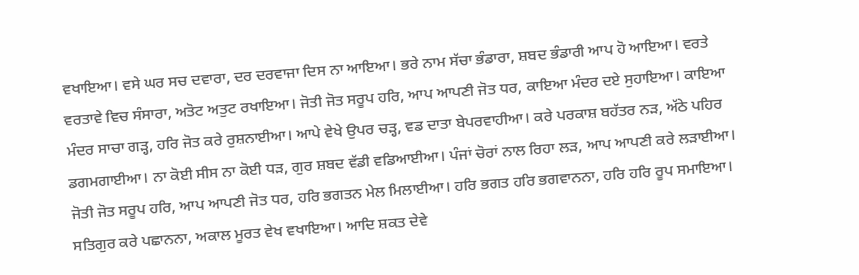ਵਖਾਇਆ। ਵਸੇ ਘਰ ਸਚ ਦਵਾਰਾ, ਦਰ ਦਰਵਾਜਾ ਦਿਸ ਨਾ ਆਇਆ। ਭਰੇ ਨਾਮ ਸੱਚਾ ਭੰਡਾਰਾ, ਸ਼ਬਦ ਭੰਡਾਰੀ ਆਪ ਹੋ ਆਇਆ। ਵਰਤੇ ਵਰਤਾਵੇ ਵਿਚ ਸੰਸਾਰਾ, ਅਤੋਟ ਅਤੁਟ ਰਖਾਇਆ। ਜੋਤੀ ਜੋਤ ਸਰੂਪ ਹਰਿ, ਆਪ ਆਪਣੀ ਜੋਤ ਧਰ, ਕਾਇਆ ਮੰਦਰ ਦਏ ਸੁਹਾਇਆ। ਕਾਇਆ ਮੰਦਰ ਸਾਚਾ ਗੜ੍ਹ, ਹਰਿ ਜੋਤ ਕਰੇ ਰੁਸ਼ਨਾਈਆ। ਆਪੇ ਵੇਖੇ ਉਪਰ ਚੜ੍ਹ, ਵਡ ਦਾਤਾ ਬੇਪਰਵਾਹੀਆ। ਕਰੇ ਪਰਕਾਸ਼ ਬਹੱਤਰ ਨੜ, ਅੱਠੇ ਪਹਿਰ ਡਗਮਗਾਈਆ। ਨਾ ਕੋਈ ਸੀਸ ਨਾ ਕੋਈ ਧੜ, ਗੁਰ ਸ਼ਬਦ ਵੱਡੀ ਵਡਿਆਈਆ। ਪੰਜਾਂ ਚੋਰਾਂ ਨਾਲ ਰਿਹਾ ਲੜ, ਆਪ ਆਪਣੀ ਕਰੇ ਲੜਾਈਆ। ਜੋਤੀ ਜੋਤ ਸਰੂਪ ਹਰਿ, ਆਪ ਆਪਣੀ ਜੋਤ ਧਰ, ਹਰਿ ਭਗਤਨ ਮੇਲ ਮਿਲਾਈਆ। ਹਰਿ ਭਗਤ ਹਰਿ ਭਗਵਾਨਨਾ, ਹਰਿ ਹਰਿ ਰੂਪ ਸਮਾਇਆ। ਸਤਿਗੁਰ ਕਰੇ ਪਛਾਨਨਾ, ਅਕਾਲ ਮੂਰਤ ਵੇਖ ਵਖਾਇਆ। ਆਦਿ ਸ਼ਕਤ ਦੇਵੇ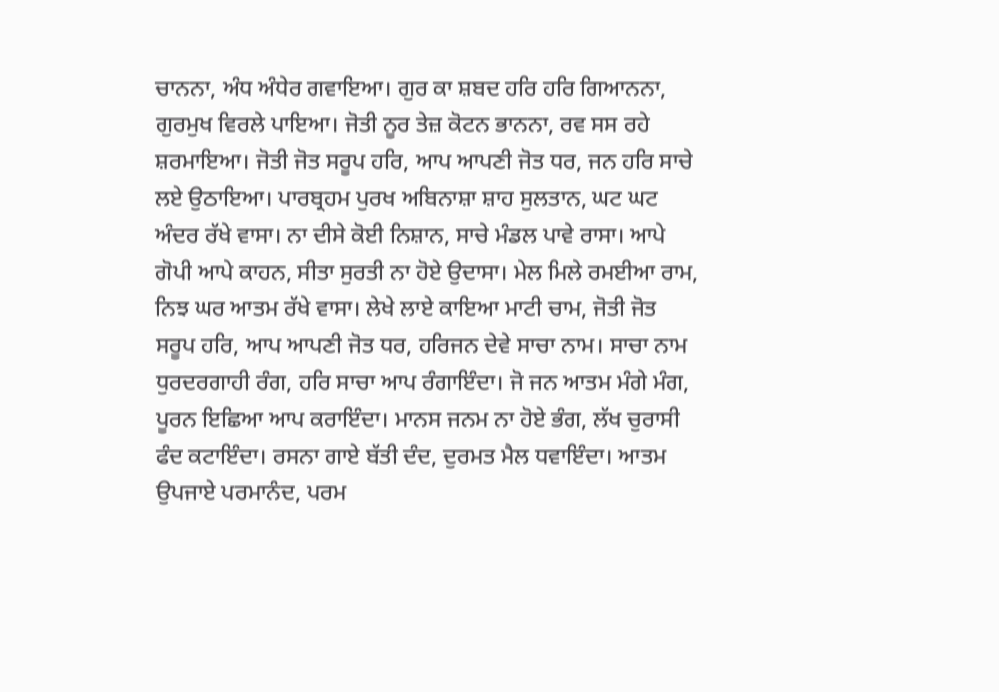ਚਾਨਨਾ, ਅੰਧ ਅੰਧੇਰ ਗਵਾਇਆ। ਗੁਰ ਕਾ ਸ਼ਬਦ ਹਰਿ ਹਰਿ ਗਿਆਨਨਾ, ਗੁਰਮੁਖ ਵਿਰਲੇ ਪਾਇਆ। ਜੋਤੀ ਨੂਰ ਤੇਜ਼ ਕੋਟਨ ਭਾਨਨਾ, ਰਵ ਸਸ ਰਹੇ ਸ਼ਰਮਾਇਆ। ਜੋਤੀ ਜੋਤ ਸਰੂਪ ਹਰਿ, ਆਪ ਆਪਣੀ ਜੋਤ ਧਰ, ਜਨ ਹਰਿ ਸਾਚੇ ਲਏ ਉਠਾਇਆ। ਪਾਰਬ੍ਰਹਮ ਪੁਰਖ ਅਬਿਨਾਸ਼ਾ ਸ਼ਾਹ ਸੁਲਤਾਨ, ਘਟ ਘਟ ਅੰਦਰ ਰੱਖੇ ਵਾਸਾ। ਨਾ ਦੀਸੇ ਕੋਈ ਨਿਸ਼ਾਨ, ਸਾਚੇ ਮੰਡਲ ਪਾਵੇ ਰਾਸਾ। ਆਪੇ ਗੋਪੀ ਆਪੇ ਕਾਹਨ, ਸੀਤਾ ਸੁਰਤੀ ਨਾ ਹੋਏ ਉਦਾਸਾ। ਮੇਲ ਮਿਲੇ ਰਮਈਆ ਰਾਮ, ਨਿਝ ਘਰ ਆਤਮ ਰੱਖੇ ਵਾਸਾ। ਲੇਖੇ ਲਾਏ ਕਾਇਆ ਮਾਟੀ ਚਾਮ, ਜੋਤੀ ਜੋਤ ਸਰੂਪ ਹਰਿ, ਆਪ ਆਪਣੀ ਜੋਤ ਧਰ, ਹਰਿਜਨ ਦੇਵੇ ਸਾਚਾ ਨਾਮ। ਸਾਚਾ ਨਾਮ ਧੁਰਦਰਗਾਹੀ ਰੰਗ, ਹਰਿ ਸਾਚਾ ਆਪ ਰੰਗਾਇੰਦਾ। ਜੋ ਜਨ ਆਤਮ ਮੰਗੇ ਮੰਗ, ਪੂਰਨ ਇਛਿਆ ਆਪ ਕਰਾਇੰਦਾ। ਮਾਨਸ ਜਨਮ ਨਾ ਹੋਏ ਭੰਗ, ਲੱਖ ਚੁਰਾਸੀ ਫੰਦ ਕਟਾਇੰਦਾ। ਰਸਨਾ ਗਾਏ ਬੱਤੀ ਦੰਦ, ਦੁਰਮਤ ਮੈਲ ਧਵਾਇੰਦਾ। ਆਤਮ ਉਪਜਾਏ ਪਰਮਾਨੰਦ, ਪਰਮ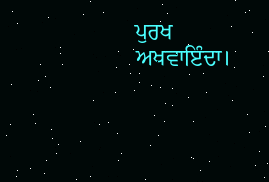ਪੁਰਖ ਅਖਵਾਇੰਦਾ।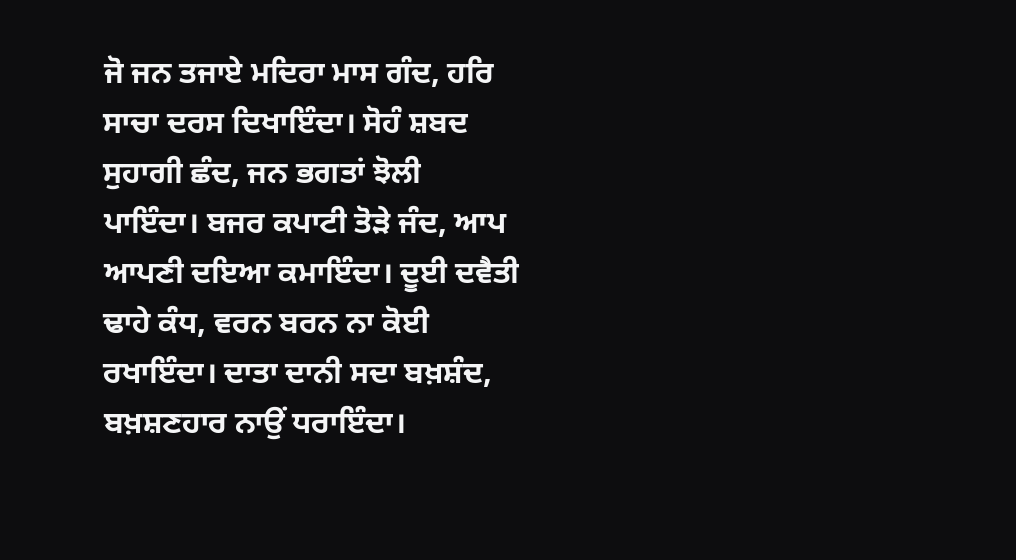ਜੋ ਜਨ ਤਜਾਏ ਮਦਿਰਾ ਮਾਸ ਗੰਦ, ਹਰਿ ਸਾਚਾ ਦਰਸ ਦਿਖਾਇੰਦਾ। ਸੋਹੰ ਸ਼ਬਦ ਸੁਹਾਗੀ ਛੰਦ, ਜਨ ਭਗਤਾਂ ਝੋਲੀ ਪਾਇੰਦਾ। ਬਜਰ ਕਪਾਟੀ ਤੋੜੇ ਜੰਦ, ਆਪ ਆਪਣੀ ਦਇਆ ਕਮਾਇੰਦਾ। ਦੂਈ ਦਵੈਤੀ ਢਾਹੇ ਕੰਧ, ਵਰਨ ਬਰਨ ਨਾ ਕੋਈ ਰਖਾਇੰਦਾ। ਦਾਤਾ ਦਾਨੀ ਸਦਾ ਬਖ਼ਸ਼ੰਦ, ਬਖ਼ਸ਼ਣਹਾਰ ਨਾਉਂ ਧਰਾਇੰਦਾ।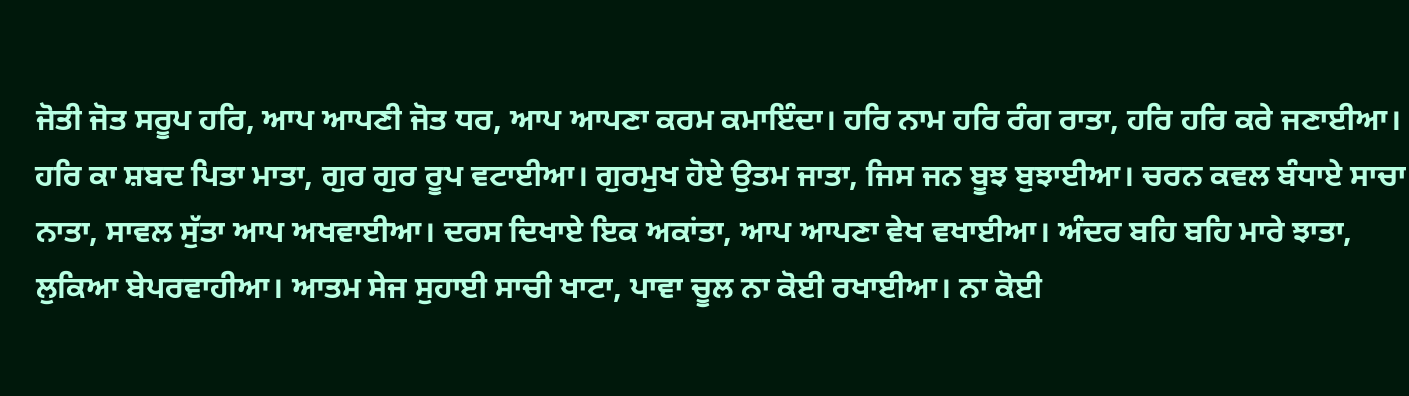ਜੋਤੀ ਜੋਤ ਸਰੂਪ ਹਰਿ, ਆਪ ਆਪਣੀ ਜੋਤ ਧਰ, ਆਪ ਆਪਣਾ ਕਰਮ ਕਮਾਇੰਦਾ। ਹਰਿ ਨਾਮ ਹਰਿ ਰੰਗ ਰਾਤਾ, ਹਰਿ ਹਰਿ ਕਰੇ ਜਣਾਈਆ। ਹਰਿ ਕਾ ਸ਼ਬਦ ਪਿਤਾ ਮਾਤਾ, ਗੁਰ ਗੁਰ ਰੂਪ ਵਟਾਈਆ। ਗੁਰਮੁਖ ਹੋਏ ਉਤਮ ਜਾਤਾ, ਜਿਸ ਜਨ ਬੂਝ ਬੁਝਾਈਆ। ਚਰਨ ਕਵਲ ਬੰਧਾਏ ਸਾਚਾ ਨਾਤਾ, ਸਾਵਲ ਸੁੱਤਾ ਆਪ ਅਖਵਾਈਆ। ਦਰਸ ਦਿਖਾਏ ਇਕ ਅਕਾਂਤਾ, ਆਪ ਆਪਣਾ ਵੇਖ ਵਖਾਈਆ। ਅੰਦਰ ਬਹਿ ਬਹਿ ਮਾਰੇ ਝਾਤਾ, ਲੁਕਿਆ ਬੇਪਰਵਾਹੀਆ। ਆਤਮ ਸੇਜ ਸੁਹਾਈ ਸਾਚੀ ਖਾਟਾ, ਪਾਵਾ ਚੂਲ ਨਾ ਕੋਈ ਰਖਾਈਆ। ਨਾ ਕੋਈ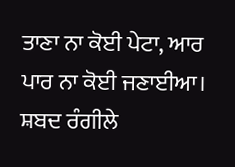ਤਾਣਾ ਨਾ ਕੋਈ ਪੇਟਾ, ਆਰ ਪਾਰ ਨਾ ਕੋਈ ਜਣਾਈਆ। ਸ਼ਬਦ ਰੰਗੀਲੇ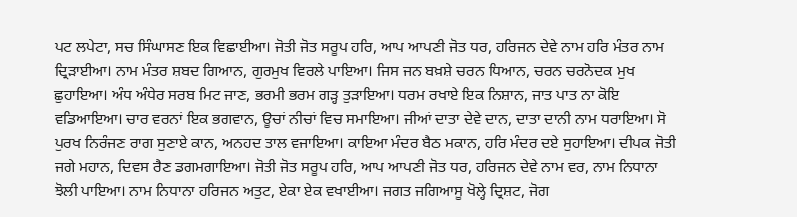ਪਟ ਲਪੇਟਾ, ਸਚ ਸਿੰਘਾਸਣ ਇਕ ਵਿਛਾਈਆ। ਜੋਤੀ ਜੋਤ ਸਰੂਪ ਹਰਿ, ਆਪ ਆਪਣੀ ਜੋਤ ਧਰ, ਹਰਿਜਨ ਦੇਵੇ ਨਾਮ ਹਰਿ ਮੰਤਰ ਨਾਮ ਦ੍ਰਿੜਾਈਆ। ਨਾਮ ਮੰਤਰ ਸ਼ਬਦ ਗਿਆਨ, ਗੁਰਮੁਖ ਵਿਰਲੇ ਪਾਇਆ। ਜਿਸ ਜਨ ਬਖ਼ਸ਼ੇ ਚਰਨ ਧਿਆਨ, ਚਰਨ ਚਰਨੋਦਕ ਮੁਖ ਛੁਹਾਇਆ। ਅੰਧ ਅੰਧੇਰ ਸਰਬ ਮਿਟ ਜਾਣ, ਭਰਮੀ ਭਰਮ ਗੜ੍ਹ ਤੁੜਾਇਆ। ਧਰਮ ਰਖਾਏ ਇਕ ਨਿਸ਼ਾਨ, ਜਾਤ ਪਾਤ ਨਾ ਕੋਇ ਵਡਿਆਇਆ। ਚਾਰ ਵਰਨਾਂ ਇਕ ਭਗਵਾਨ, ਊਚਾਂ ਨੀਚਾਂ ਵਿਚ ਸਮਾਇਆ। ਜੀਆਂ ਦਾਤਾ ਦੇਵੇ ਦਾਨ, ਦਾਤਾ ਦਾਨੀ ਨਾਮ ਧਰਾਇਆ। ਸੋ ਪੁਰਖ ਨਿਰੰਜਣ ਰਾਗ ਸੁਣਾਏ ਕਾਨ, ਅਨਹਦ ਤਾਲ ਵਜਾਇਆ। ਕਾਇਆ ਮੰਦਰ ਬੈਠ ਮਕਾਨ, ਹਰਿ ਮੰਦਰ ਦਏ ਸੁਹਾਇਆ। ਦੀਪਕ ਜੋਤੀ ਜਗੇ ਮਹਾਨ, ਦਿਵਸ ਰੈਣ ਡਗਮਗਾਇਆ। ਜੋਤੀ ਜੋਤ ਸਰੂਪ ਹਰਿ, ਆਪ ਆਪਣੀ ਜੋਤ ਧਰ, ਹਰਿਜਨ ਦੇਵੇ ਨਾਮ ਵਰ, ਨਾਮ ਨਿਧਾਨਾ ਝੋਲੀ ਪਾਇਆ। ਨਾਮ ਨਿਧਾਨਾ ਹਰਿਜਨ ਅਤੁਟ, ਏਕਾ ਏਕ ਵਖਾਈਆ। ਜਗਤ ਜਗਿਆਸੂ ਖੋਲ੍ਹੇ ਦ੍ਰਿਸ਼ਟ, ਜੋਗ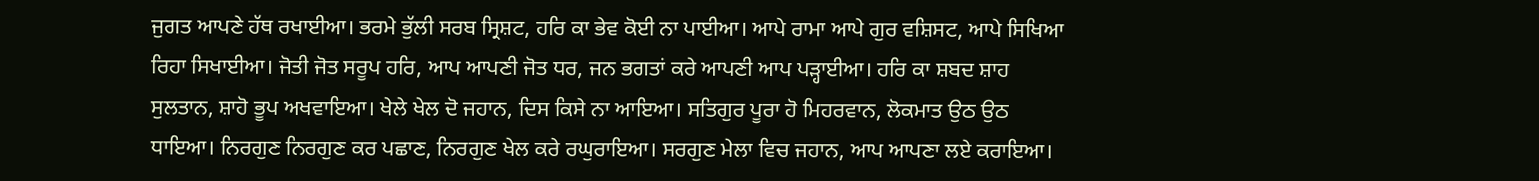ਜੁਗਤ ਆਪਣੇ ਹੱਥ ਰਖਾਈਆ। ਭਰਮੇ ਭੁੱਲੀ ਸਰਬ ਸ੍ਰਿਸ਼ਟ, ਹਰਿ ਕਾ ਭੇਵ ਕੋਈ ਨਾ ਪਾਈਆ। ਆਪੇ ਰਾਮਾ ਆਪੇ ਗੁਰ ਵਸ਼ਿਸਟ, ਆਪੇ ਸਿਖਿਆ ਰਿਹਾ ਸਿਖਾਈਆ। ਜੋਤੀ ਜੋਤ ਸਰੂਪ ਹਰਿ, ਆਪ ਆਪਣੀ ਜੋਤ ਧਰ, ਜਨ ਭਗਤਾਂ ਕਰੇ ਆਪਣੀ ਆਪ ਪੜ੍ਹਾਈਆ। ਹਰਿ ਕਾ ਸ਼ਬਦ ਸ਼ਾਹ ਸੁਲਤਾਨ, ਸ਼ਾਹੋ ਭੂਪ ਅਖਵਾਇਆ। ਖੇਲੇ ਖੇਲ ਦੋ ਜਹਾਨ, ਦਿਸ ਕਿਸੇ ਨਾ ਆਇਆ। ਸਤਿਗੁਰ ਪੂਰਾ ਹੋ ਮਿਹਰਵਾਨ, ਲੋਕਮਾਤ ਉਠ ਉਠ ਧਾਇਆ। ਨਿਰਗੁਣ ਨਿਰਗੁਣ ਕਰ ਪਛਾਣ, ਨਿਰਗੁਣ ਖੇਲ ਕਰੇ ਰਘੁਰਾਇਆ। ਸਰਗੁਣ ਮੇਲਾ ਵਿਚ ਜਹਾਨ, ਆਪ ਆਪਣਾ ਲਏ ਕਰਾਇਆ।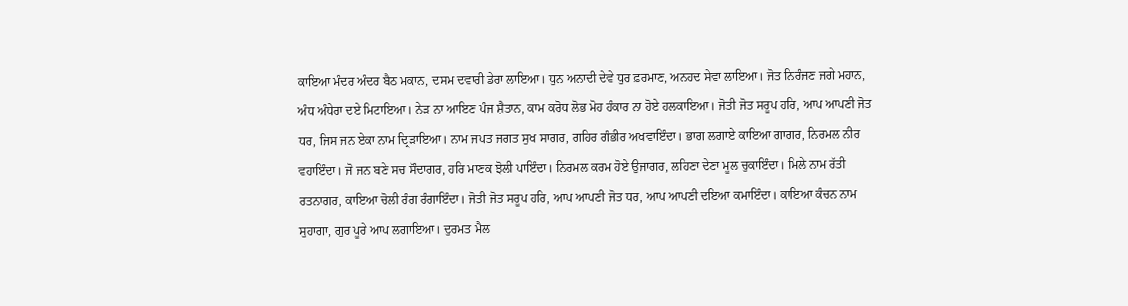ਕਾਇਆ ਮੰਦਰ ਅੰਦਰ ਬੈਠ ਮਕਾਨ, ਦਸਮ ਦਵਾਰੀ ਡੇਰਾ ਲਾਇਆ। ਧੁਨ ਅਨਾਦੀ ਦੇਵੇ ਧੁਰ ਫ਼ਰਮਾਣ, ਅਨਹਦ ਸੇਵਾ ਲਾਇਆ। ਜੋਤ ਨਿਰੰਜਣ ਜਗੇ ਮਹਾਨ, ਅੰਧ ਅੰਧੇਰਾ ਦਏ ਮਿਟਾਇਆ। ਨੇੜ ਨਾ ਆਇਣ ਪੰਜ ਸ਼ੈਤਾਨ, ਕਾਮ ਕਰੋਧ ਲੋਭ ਮੋਹ ਹੰਕਾਰ ਨਾ ਹੋਏ ਹਲਕਾਇਆ। ਜੋਤੀ ਜੋਤ ਸਰੂਪ ਹਰਿ, ਆਪ ਆਪਣੀ ਜੋਤ ਧਰ, ਜਿਸ ਜਨ ਏਕਾ ਨਾਮ ਦ੍ਰਿੜਾਇਆ। ਨਾਮ ਜਪਤ ਜਗਤ ਸੁਖ ਸਾਗਰ, ਗਹਿਰ ਗੰਭੀਰ ਅਖਵਾਇੰਦਾ। ਭਾਗ ਲਗਾਏ ਕਾਇਆ ਗਾਗਰ, ਨਿਰਮਲ ਨੀਰ ਵਹਾਇੰਦਾ। ਜੋ ਜਨ ਬਣੇ ਸਚ ਸੌਦਾਗਰ, ਹਰਿ ਮਾਣਕ ਝੋਲੀ ਪਾਇੰਦਾ। ਨਿਰਮਲ ਕਰਮ ਹੋਏ ਉਜਾਗਰ, ਲਹਿਣਾ ਦੇਣਾ ਮੂਲ ਚੁਕਾਇੰਦਾ। ਮਿਲੇ ਨਾਮ ਰੱਤੀ ਰਤਨਾਗਰ, ਕਾਇਆ ਚੋਲੀ ਰੰਗ ਰੰਗਾਇੰਦਾ। ਜੋਤੀ ਜੋਤ ਸਰੂਪ ਹਰਿ, ਆਪ ਆਪਣੀ ਜੋਤ ਧਰ, ਆਪ ਆਪਣੀ ਦਇਆ ਕਮਾਇੰਦਾ। ਕਾਇਆ ਕੰਚਨ ਨਾਮ ਸੁਹਾਗਾ, ਗੁਰ ਪੂਰੇ ਆਪ ਲਗਾਇਆ। ਦੁਰਮਤ ਮੈਲ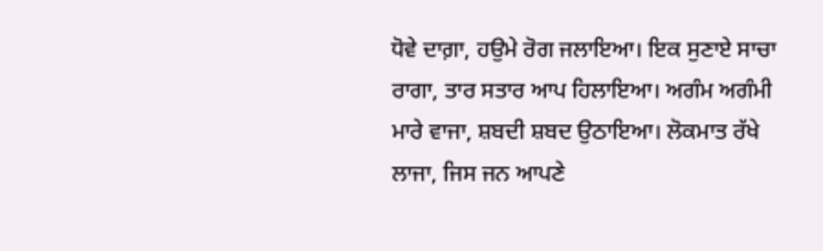ਧੋਵੇ ਦਾਗ਼ਾ, ਹਉਮੇ ਰੋਗ ਜਲਾਇਆ। ਇਕ ਸੁਣਾਏ ਸਾਚਾ ਰਾਗਾ, ਤਾਰ ਸਤਾਰ ਆਪ ਹਿਲਾਇਆ। ਅਗੰਮ ਅਗੰਮੀ ਮਾਰੇ ਵਾਜਾ, ਸ਼ਬਦੀ ਸ਼ਬਦ ਉਠਾਇਆ। ਲੋਕਮਾਤ ਰੱਖੇ ਲਾਜਾ, ਜਿਸ ਜਨ ਆਪਣੇ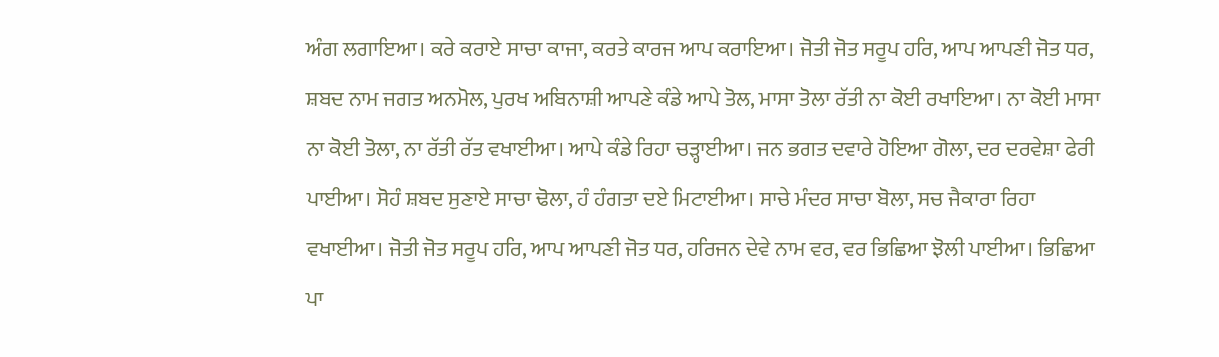ਅੰਗ ਲਗਾਇਆ। ਕਰੇ ਕਰਾਏ ਸਾਚਾ ਕਾਜਾ, ਕਰਤੇ ਕਾਰਜ ਆਪ ਕਰਾਇਆ। ਜੋਤੀ ਜੋਤ ਸਰੂਪ ਹਰਿ, ਆਪ ਆਪਣੀ ਜੋਤ ਧਰ, ਸ਼ਬਦ ਨਾਮ ਜਗਤ ਅਨਮੋਲ, ਪੁਰਖ ਅਬਿਨਾਸ਼ੀ ਆਪਣੇ ਕੰਡੇ ਆਪੇ ਤੋਲ, ਮਾਸਾ ਤੋਲਾ ਰੱਤੀ ਨਾ ਕੋਈ ਰਖਾਇਆ। ਨਾ ਕੋਈ ਮਾਸਾ ਨਾ ਕੋਈ ਤੋਲਾ, ਨਾ ਰੱਤੀ ਰੱਤ ਵਖਾਈਆ। ਆਪੇ ਕੰਡੇ ਰਿਹਾ ਚੜ੍ਹਾਈਆ। ਜਨ ਭਗਤ ਦਵਾਰੇ ਹੋਇਆ ਗੋਲਾ, ਦਰ ਦਰਵੇਸ਼ਾ ਫੇਰੀ ਪਾਈਆ। ਸੋਹੰ ਸ਼ਬਦ ਸੁਣਾਏ ਸਾਚਾ ਢੋਲਾ, ਹੰ ਹੰਗਤਾ ਦਏ ਮਿਟਾਈਆ। ਸਾਚੇ ਮੰਦਰ ਸਾਚਾ ਬੋਲਾ, ਸਚ ਜੈਕਾਰਾ ਰਿਹਾ ਵਖਾਈਆ। ਜੋਤੀ ਜੋਤ ਸਰੂਪ ਹਰਿ, ਆਪ ਆਪਣੀ ਜੋਤ ਧਰ, ਹਰਿਜਨ ਦੇਵੇ ਨਾਮ ਵਰ, ਵਰ ਭਿਛਿਆ ਝੋਲੀ ਪਾਈਆ। ਭਿਛਿਆ ਪਾ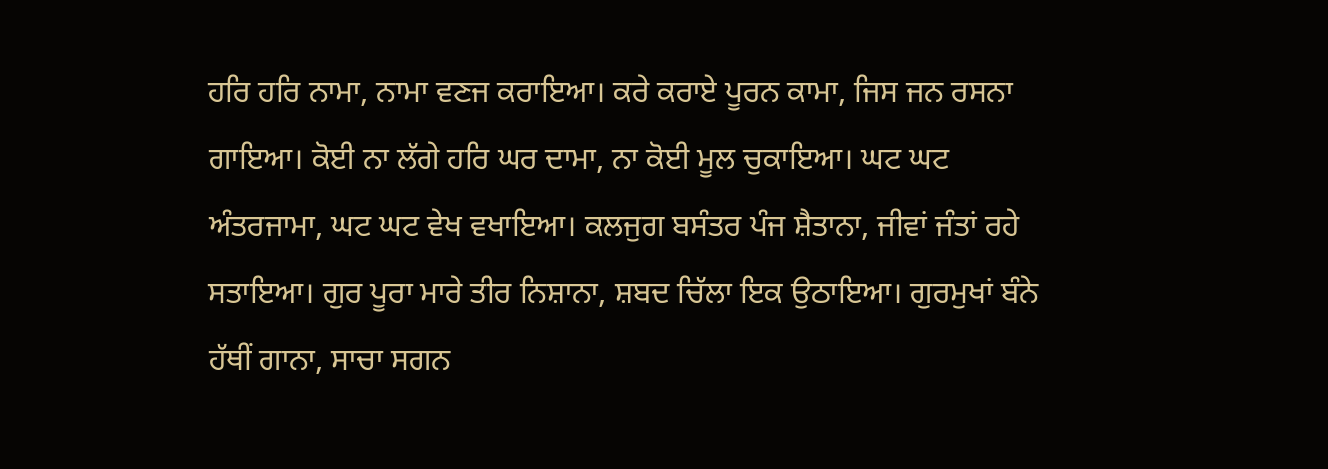ਹਰਿ ਹਰਿ ਨਾਮਾ, ਨਾਮਾ ਵਣਜ ਕਰਾਇਆ। ਕਰੇ ਕਰਾਏ ਪੂਰਨ ਕਾਮਾ, ਜਿਸ ਜਨ ਰਸਨਾ ਗਾਇਆ। ਕੋਈ ਨਾ ਲੱਗੇ ਹਰਿ ਘਰ ਦਾਮਾ, ਨਾ ਕੋਈ ਮੂਲ ਚੁਕਾਇਆ। ਘਟ ਘਟ ਅੰਤਰਜਾਮਾ, ਘਟ ਘਟ ਵੇਖ ਵਖਾਇਆ। ਕਲਜੁਗ ਬਸੰਤਰ ਪੰਜ ਸ਼ੈਤਾਨਾ, ਜੀਵਾਂ ਜੰਤਾਂ ਰਹੇ ਸਤਾਇਆ। ਗੁਰ ਪੂਰਾ ਮਾਰੇ ਤੀਰ ਨਿਸ਼ਾਨਾ, ਸ਼ਬਦ ਚਿੱਲਾ ਇਕ ਉਠਾਇਆ। ਗੁਰਮੁਖਾਂ ਬੰਨੇ ਹੱਥੀਂ ਗਾਨਾ, ਸਾਚਾ ਸਗਨ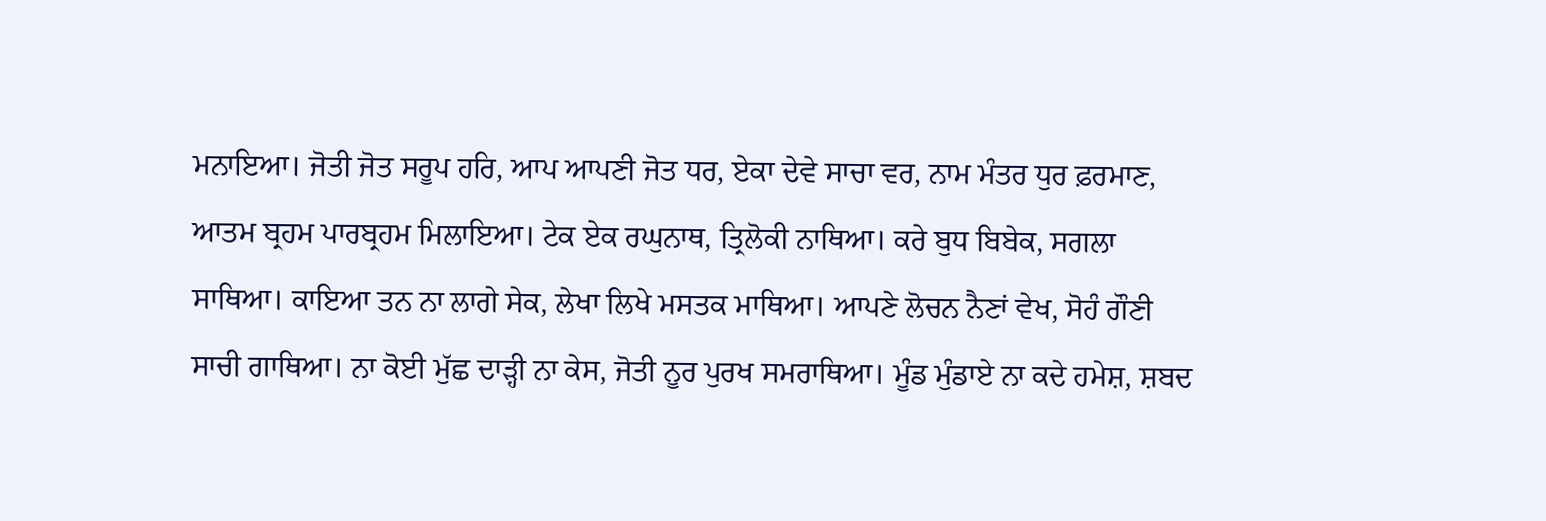ਮਨਾਇਆ। ਜੋਤੀ ਜੋਤ ਸਰੂਪ ਹਰਿ, ਆਪ ਆਪਣੀ ਜੋਤ ਧਰ, ਏਕਾ ਦੇਵੇ ਸਾਚਾ ਵਰ, ਨਾਮ ਮੰਤਰ ਧੁਰ ਫ਼ਰਮਾਣ, ਆਤਮ ਬ੍ਰਹਮ ਪਾਰਬ੍ਰਹਮ ਮਿਲਾਇਆ। ਟੇਕ ਏਕ ਰਘੁਨਾਥ, ਤ੍ਰਿਲੋਕੀ ਨਾਥਿਆ। ਕਰੇ ਬੁਧ ਬਿਬੇਕ, ਸਗਲਾ ਸਾਥਿਆ। ਕਾਇਆ ਤਨ ਨਾ ਲਾਗੇ ਸੇਕ, ਲੇਖਾ ਲਿਖੇ ਮਸਤਕ ਮਾਥਿਆ। ਆਪਣੇ ਲੋਚਨ ਨੈਣਾਂ ਵੇਖ, ਸੋਹੰ ਗੌਣੀ ਸਾਚੀ ਗਾਥਿਆ। ਨਾ ਕੋਈ ਮੁੱਛ ਦਾੜ੍ਹੀ ਨਾ ਕੇਸ, ਜੋਤੀ ਨੂਰ ਪੁਰਖ ਸਮਰਾਥਿਆ। ਮੂੰਡ ਮੁੰਡਾਏ ਨਾ ਕਦੇ ਹਮੇਸ਼, ਸ਼ਬਦ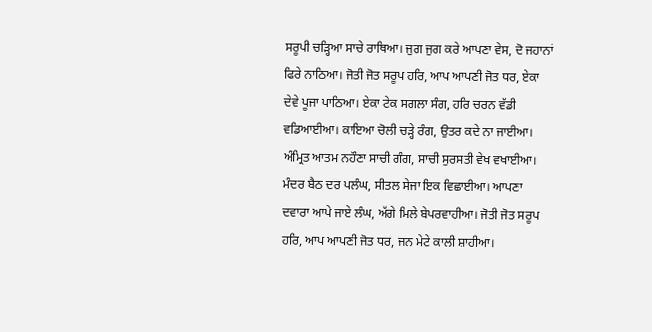ਸਰੂਪੀ ਚੜ੍ਹਿਆ ਸਾਚੇ ਰਾਥਿਆ। ਜੁਗ ਜੁਗ ਕਰੇ ਆਪਣਾ ਵੇਸ, ਦੋ ਜਹਾਨਾਂ ਫਿਰੇ ਨਾਠਿਆ। ਜੋਤੀ ਜੋਤ ਸਰੂਪ ਹਰਿ, ਆਪ ਆਪਣੀ ਜੋਤ ਧਰ, ਏਕਾ ਦੇਵੇ ਪੂਜਾ ਪਾਠਿਆ। ਏਕਾ ਟੇਕ ਸਗਲਾ ਸੰਗ, ਹਰਿ ਚਰਨ ਵੱਡੀ ਵਡਿਆਈਆ। ਕਾਇਆ ਚੋਲੀ ਚੜ੍ਹੇ ਰੰਗ, ਉਤਰ ਕਦੇ ਨਾ ਜਾਈਆ। ਅੰਮ੍ਰਿਤ ਆਤਮ ਨਹੌਣਾ ਸਾਚੀ ਗੰਗ, ਸਾਚੀ ਸੁਰਸਤੀ ਵੇਖ ਵਖਾਈਆ। ਮੰਦਰ ਬੈਠ ਦਰ ਪਲੰਘ, ਸੀਤਲ ਸੇਜਾ ਇਕ ਵਿਛਾਈਆ। ਆਪਣਾ ਦਵਾਰਾ ਆਪੇ ਜਾਏ ਲੰਘ, ਅੱਗੇ ਮਿਲੇ ਬੇਪਰਵਾਹੀਆ। ਜੋਤੀ ਜੋਤ ਸਰੂਪ ਹਰਿ, ਆਪ ਆਪਣੀ ਜੋਤ ਧਰ, ਜਨ ਮੇਟੇ ਕਾਲੀ ਸ਼ਾਹੀਆ।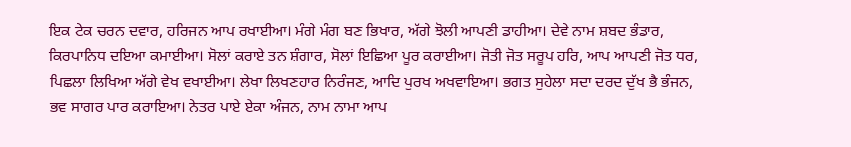ਇਕ ਟੇਕ ਚਰਨ ਦਵਾਰ, ਹਰਿਜਨ ਆਪ ਰਖਾਈਆ। ਮੰਗੇ ਮੰਗ ਬਣ ਭਿਖਾਰ, ਅੱਗੇ ਝੋਲੀ ਆਪਣੀ ਡਾਹੀਆ। ਦੇਵੇ ਨਾਮ ਸ਼ਬਦ ਭੰਡਾਰ, ਕਿਰਪਾਨਿਧ ਦਇਆ ਕਮਾਈਆ। ਸੋਲਾਂ ਕਰਾਏ ਤਨ ਸ਼ੰਗਾਰ, ਸੋਲਾਂ ਇਛਿਆ ਪੂਰ ਕਰਾਈਆ। ਜੋਤੀ ਜੋਤ ਸਰੂਪ ਹਰਿ, ਆਪ ਆਪਣੀ ਜੋਤ ਧਰ, ਪਿਛਲਾ ਲਿਖਿਆ ਅੱਗੇ ਵੇਖ ਵਖਾਈਆ। ਲੇਖਾ ਲਿਖਣਹਾਰ ਨਿਰੰਜਣ, ਆਦਿ ਪੁਰਖ ਅਖਵਾਇਆ। ਭਗਤ ਸੁਹੇਲਾ ਸਦਾ ਦਰਦ ਦੁੱਖ ਭੈ ਭੰਜਨ, ਭਵ ਸਾਗਰ ਪਾਰ ਕਰਾਇਆ। ਨੇਤਰ ਪਾਏ ਏਕਾ ਅੰਜਨ, ਨਾਮ ਨਾਮਾ ਆਪ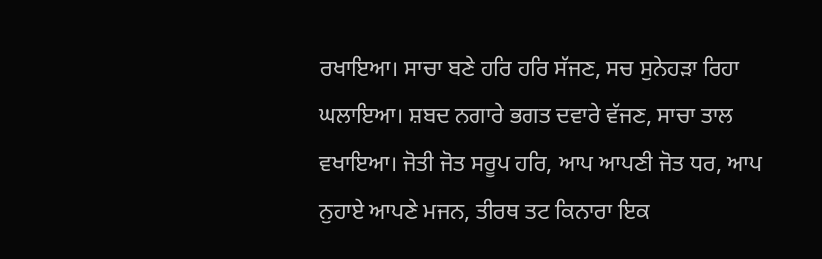ਰਖਾਇਆ। ਸਾਚਾ ਬਣੇ ਹਰਿ ਹਰਿ ਸੱਜਣ, ਸਚ ਸੁਨੇਹੜਾ ਰਿਹਾ ਘਲਾਇਆ। ਸ਼ਬਦ ਨਗਾਰੇ ਭਗਤ ਦਵਾਰੇ ਵੱਜਣ, ਸਾਚਾ ਤਾਲ ਵਖਾਇਆ। ਜੋਤੀ ਜੋਤ ਸਰੂਪ ਹਰਿ, ਆਪ ਆਪਣੀ ਜੋਤ ਧਰ, ਆਪ ਨੁਹਾਏ ਆਪਣੇ ਮਜਨ, ਤੀਰਥ ਤਟ ਕਿਨਾਰਾ ਇਕ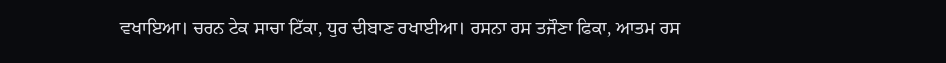ਵਖਾਇਆ। ਚਰਨ ਟੇਕ ਸਾਚਾ ਟਿੱਕਾ, ਧੁਰ ਦੀਬਾਣ ਰਖਾਈਆ। ਰਸਨਾ ਰਸ ਤਜੌਣਾ ਫਿਕਾ, ਆਤਮ ਰਸ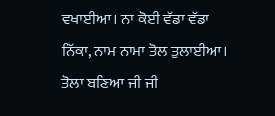ਵਖਾਈਆ। ਨਾ ਕੋਈ ਵੱਡਾ ਵੱਡਾ ਨਿੱਕਾ, ਨਾਮ ਨਾਮਾ ਤੋਲ ਤੁਲਾਈਆ। ਤੋਲਾ ਬਣਿਆ ਜੀ ਜੀ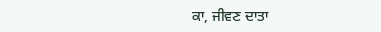ਕਾ, ਜੀਵਣ ਦਾਤਾ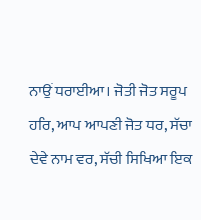ਨਾਉਂ ਧਰਾਈਆ। ਜੋਤੀ ਜੋਤ ਸਰੂਪ ਹਰਿ, ਆਪ ਆਪਣੀ ਜੋਤ ਧਰ, ਸੱਚਾ ਦੇਵੇ ਨਾਮ ਵਰ, ਸੱਚੀ ਸਿਖਿਆ ਇਕ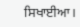ਸਿਖਾਈਆ।